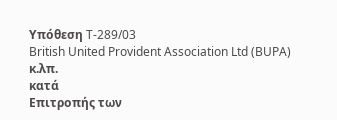Υπόθεση T-289/03
British United Provident Association Ltd (BUPA) κ.λπ.
κατά
Επιτροπής των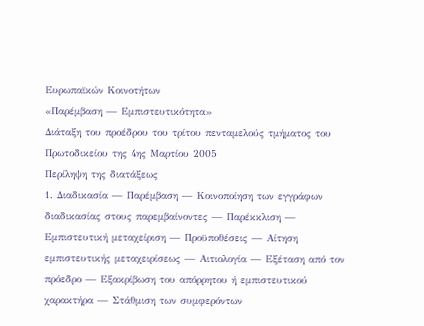Ευρωπαϊκών Κοινοτήτων
«Παρέμβαση — Εμπιστευτικότητα»
Διάταξη του προέδρου του τρίτου πενταμελούς τμήματος του Πρωτοδικείου της 4ης Μαρτίου 2005
Περίληψη της διατάξεως
1. Διαδικασία — Παρέμβαση — Κοινοποίηση των εγγράφων διαδικασίας στους παρεμβαίνοντες — Παρέκκλιση — Εμπιστευτική μεταχείριση — Προϋποθέσεις — Αίτηση εμπιστευτικής μεταχειρίσεως — Αιτιολογία — Εξέταση από τον πρόεδρο — Εξακρίβωση του απόρρητου ή εμπιστευτικού χαρακτήρα — Στάθμιση των συμφερόντων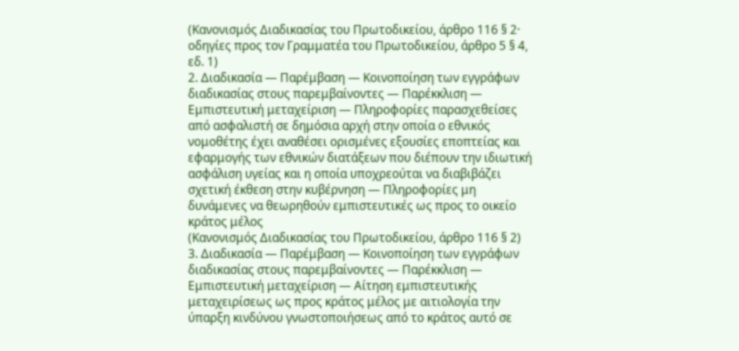(Κανονισμός Διαδικασίας του Πρωτοδικείου, άρθρο 116 § 2· οδηγίες προς τον Γραμματέα του Πρωτοδικείου, άρθρο 5 § 4, εδ. 1)
2. Διαδικασία — Παρέμβαση — Κοινοποίηση των εγγράφων διαδικασίας στους παρεμβαίνοντες — Παρέκκλιση — Εμπιστευτική μεταχείριση — Πληροφορίες παρασχεθείσες από ασφαλιστή σε δημόσια αρχή στην οποία ο εθνικός νομοθέτης έχει αναθέσει ορισμένες εξουσίες εποπτείας και εφαρμογής των εθνικών διατάξεων που διέπουν την ιδιωτική ασφάλιση υγείας και η οποία υποχρεούται να διαβιβάζει σχετική έκθεση στην κυβέρνηση — Πληροφορίες μη δυνάμενες να θεωρηθούν εμπιστευτικές ως προς το οικείο κράτος μέλος
(Κανονισμός Διαδικασίας του Πρωτοδικείου, άρθρο 116 § 2)
3. Διαδικασία — Παρέμβαση — Κοινοποίηση των εγγράφων διαδικασίας στους παρεμβαίνοντες — Παρέκκλιση — Εμπιστευτική μεταχείριση — Αίτηση εμπιστευτικής μεταχειρίσεως ως προς κράτος μέλος με αιτιολογία την ύπαρξη κινδύνου γνωστοποιήσεως από το κράτος αυτό σε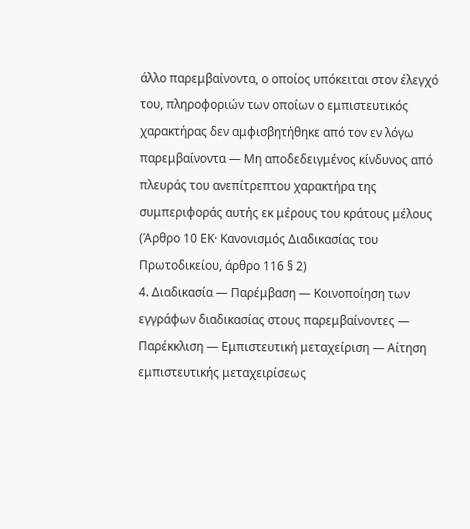άλλο παρεμβαίνοντα, ο οποίος υπόκειται στον έλεγχό του, πληροφοριών των οποίων ο εμπιστευτικός χαρακτήρας δεν αμφισβητήθηκε από τον εν λόγω παρεμβαίνοντα — Μη αποδεδειγμένος κίνδυνος από πλευράς του ανεπίτρεπτου χαρακτήρα της συμπεριφοράς αυτής εκ μέρους του κράτους μέλους
(Άρθρο 10 EΚ· Κανονισμός Διαδικασίας του Πρωτοδικείου, άρθρο 116 § 2)
4. Διαδικασία — Παρέμβαση — Κοινοποίηση των εγγράφων διαδικασίας στους παρεμβαίνοντες — Παρέκκλιση — Εμπιστευτική μεταχείριση — Αίτηση εμπιστευτικής μεταχειρίσεως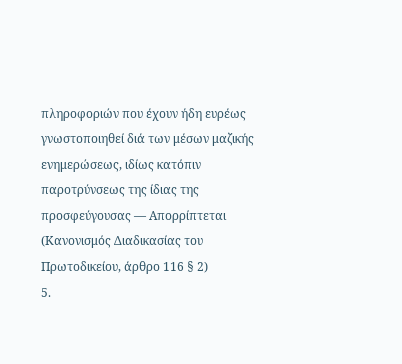πληροφοριών που έχουν ήδη ευρέως γνωστοποιηθεί διά των μέσων μαζικής ενημερώσεως, ιδίως κατόπιν παροτρύνσεως της ίδιας της προσφεύγουσας — Απορρίπτεται
(Κανονισμός Διαδικασίας του Πρωτοδικείου, άρθρο 116 § 2)
5.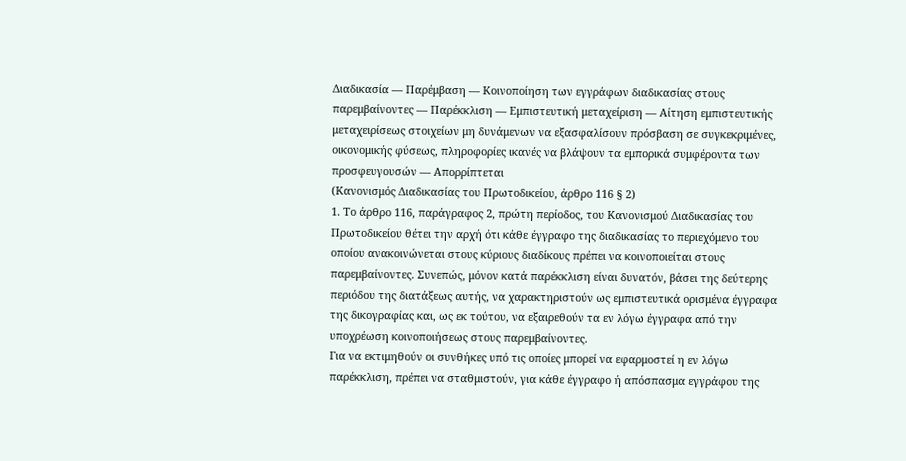Διαδικασία — Παρέμβαση — Κοινοποίηση των εγγράφων διαδικασίας στους παρεμβαίνοντες — Παρέκκλιση — Εμπιστευτική μεταχείριση — Αίτηση εμπιστευτικής μεταχειρίσεως στοιχείων μη δυνάμενων να εξασφαλίσουν πρόσβαση σε συγκεκριμένες, οικονομικής φύσεως, πληροφορίες ικανές να βλάψουν τα εμπορικά συμφέροντα των προσφευγουσών — Απορρίπτεται
(Κανονισμός Διαδικασίας του Πρωτοδικείου, άρθρο 116 § 2)
1. Το άρθρο 116, παράγραφος 2, πρώτη περίοδος, του Κανονισμού Διαδικασίας του Πρωτοδικείου θέτει την αρχή ότι κάθε έγγραφο της διαδικασίας το περιεχόμενο του οποίου ανακοινώνεται στους κύριους διαδίκους πρέπει να κοινοποιείται στους παρεμβαίνοντες. Συνεπώς, μόνον κατά παρέκκλιση είναι δυνατόν, βάσει της δεύτερης περιόδου της διατάξεως αυτής, να χαρακτηριστούν ως εμπιστευτικά ορισμένα έγγραφα της δικογραφίας και, ως εκ τούτου, να εξαιρεθούν τα εν λόγω έγγραφα από την υποχρέωση κοινοποιήσεως στους παρεμβαίνοντες.
Για να εκτιμηθούν οι συνθήκες υπό τις οποίες μπορεί να εφαρμοστεί η εν λόγω παρέκκλιση, πρέπει να σταθμιστούν, για κάθε έγγραφο ή απόσπασμα εγγράφου της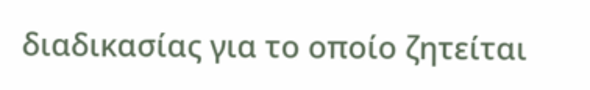διαδικασίας για το οποίο ζητείται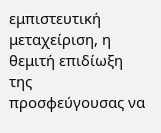εμπιστευτική μεταχείριση, η θεμιτή επιδίωξη της προσφεύγουσας να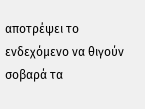αποτρέψει το ενδεχόμενο να θιγούν σοβαρά τα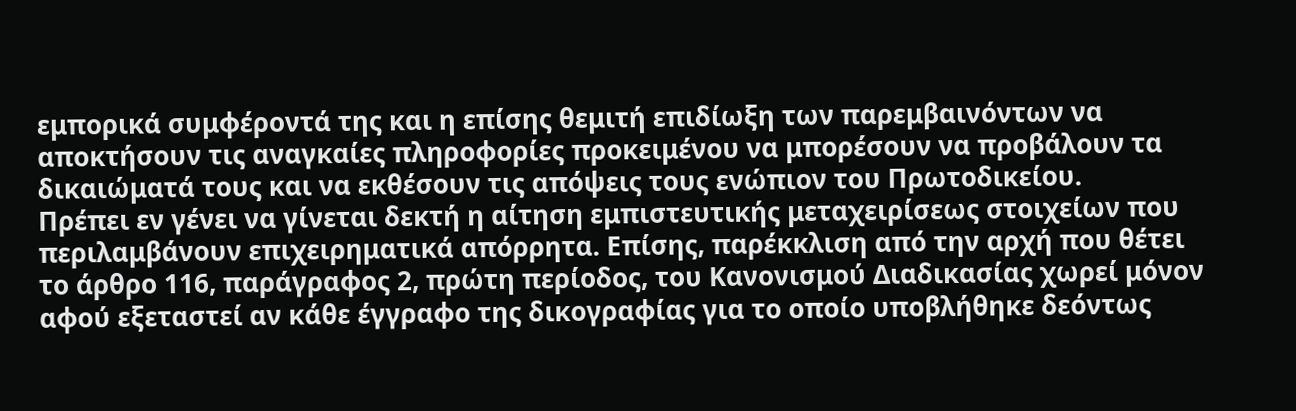εμπορικά συμφέροντά της και η επίσης θεμιτή επιδίωξη των παρεμβαινόντων να αποκτήσουν τις αναγκαίες πληροφορίες προκειμένου να μπορέσουν να προβάλουν τα δικαιώματά τους και να εκθέσουν τις απόψεις τους ενώπιον του Πρωτοδικείου.
Πρέπει εν γένει να γίνεται δεκτή η αίτηση εμπιστευτικής μεταχειρίσεως στοιχείων που περιλαμβάνουν επιχειρηματικά απόρρητα. Επίσης, παρέκκλιση από την αρχή που θέτει το άρθρο 116, παράγραφος 2, πρώτη περίοδος, του Κανονισμού Διαδικασίας χωρεί μόνον αφού εξεταστεί αν κάθε έγγραφο της δικογραφίας για το οποίο υποβλήθηκε δεόντως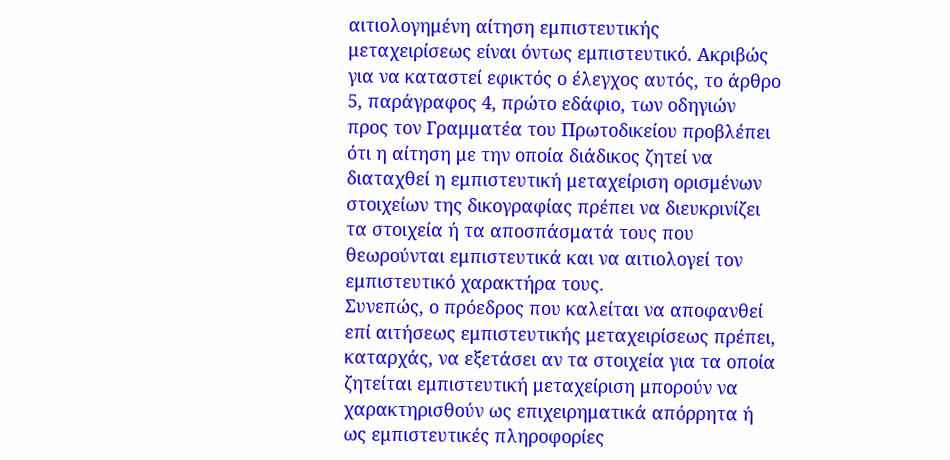αιτιολογημένη αίτηση εμπιστευτικής μεταχειρίσεως είναι όντως εμπιστευτικό. Ακριβώς για να καταστεί εφικτός ο έλεγχος αυτός, το άρθρο 5, παράγραφος 4, πρώτο εδάφιο, των οδηγιών προς τον Γραμματέα του Πρωτοδικείου προβλέπει ότι η αίτηση με την οποία διάδικος ζητεί να διαταχθεί η εμπιστευτική μεταχείριση ορισμένων στοιχείων της δικογραφίας πρέπει να διευκρινίζει τα στοιχεία ή τα αποσπάσματά τους που θεωρούνται εμπιστευτικά και να αιτιολογεί τον εμπιστευτικό χαρακτήρα τους.
Συνεπώς, ο πρόεδρος που καλείται να αποφανθεί επί αιτήσεως εμπιστευτικής μεταχειρίσεως πρέπει, καταρχάς, να εξετάσει αν τα στοιχεία για τα οποία ζητείται εμπιστευτική μεταχείριση μπορούν να χαρακτηρισθούν ως επιχειρηματικά απόρρητα ή ως εμπιστευτικές πληροφορίες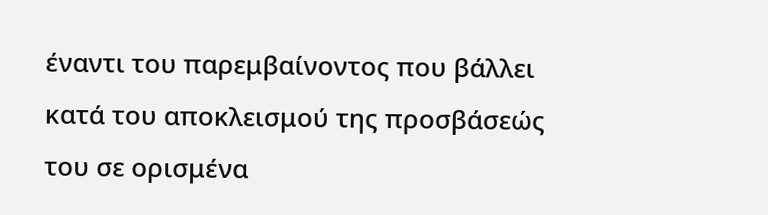έναντι του παρεμβαίνοντος που βάλλει κατά του αποκλεισμού της προσβάσεώς του σε ορισμένα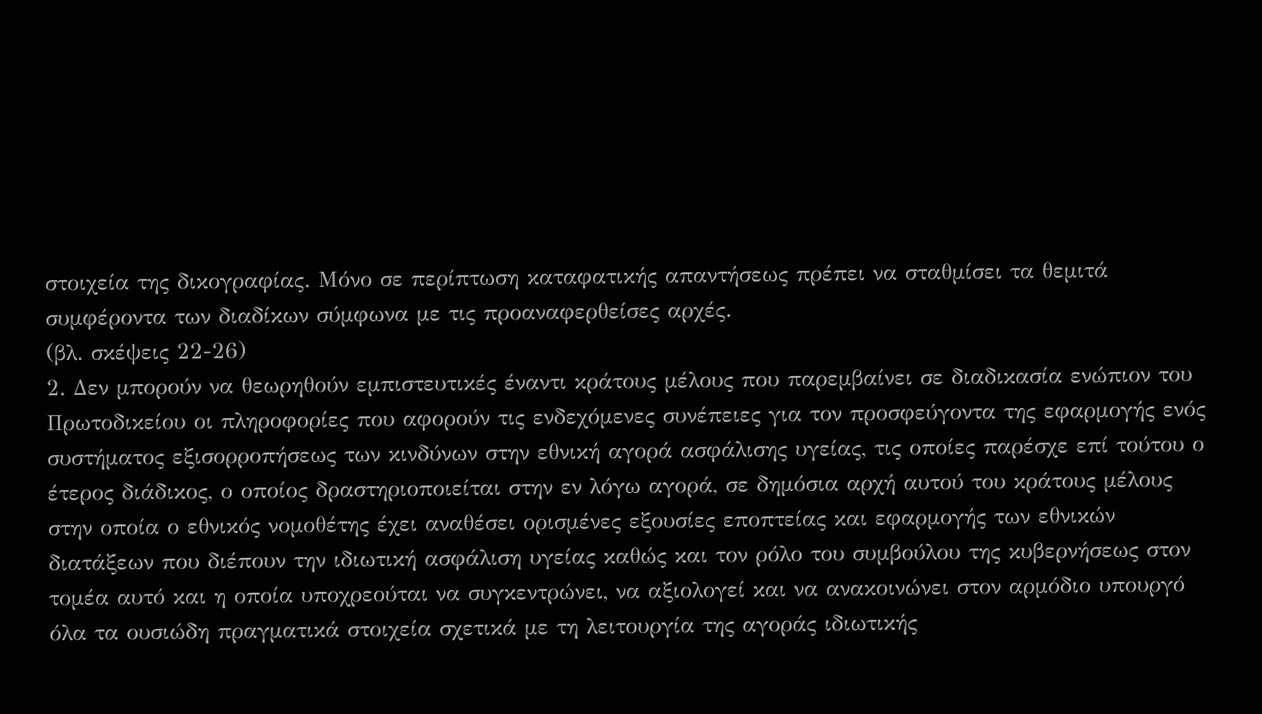στοιχεία της δικογραφίας. Μόνο σε περίπτωση καταφατικής απαντήσεως πρέπει να σταθμίσει τα θεμιτά συμφέροντα των διαδίκων σύμφωνα με τις προαναφερθείσες αρχές.
(βλ. σκέψεις 22-26)
2. Δεν μπορούν να θεωρηθούν εμπιστευτικές έναντι κράτους μέλους που παρεμβαίνει σε διαδικασία ενώπιον του Πρωτοδικείου οι πληροφορίες που αφορούν τις ενδεχόμενες συνέπειες για τον προσφεύγοντα της εφαρμογής ενός συστήματος εξισορροπήσεως των κινδύνων στην εθνική αγορά ασφάλισης υγείας, τις οποίες παρέσχε επί τούτου ο έτερος διάδικος, ο οποίος δραστηριοποιείται στην εν λόγω αγορά, σε δημόσια αρχή αυτού του κράτους μέλους στην οποία ο εθνικός νομοθέτης έχει αναθέσει ορισμένες εξουσίες εποπτείας και εφαρμογής των εθνικών διατάξεων που διέπουν την ιδιωτική ασφάλιση υγείας καθώς και τον ρόλο του συμβούλου της κυβερνήσεως στον τομέα αυτό και η οποία υποχρεούται να συγκεντρώνει, να αξιολογεί και να ανακοινώνει στον αρμόδιο υπουργό όλα τα ουσιώδη πραγματικά στοιχεία σχετικά με τη λειτουργία της αγοράς ιδιωτικής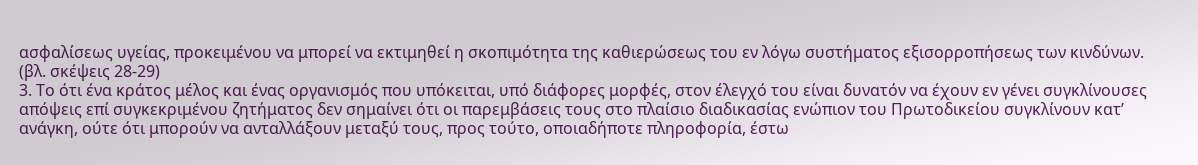ασφαλίσεως υγείας, προκειμένου να μπορεί να εκτιμηθεί η σκοπιμότητα της καθιερώσεως του εν λόγω συστήματος εξισορροπήσεως των κινδύνων.
(βλ. σκέψεις 28-29)
3. Το ότι ένα κράτος μέλος και ένας οργανισμός που υπόκειται, υπό διάφορες μορφές, στον έλεγχό του είναι δυνατόν να έχουν εν γένει συγκλίνουσες απόψεις επί συγκεκριμένου ζητήματος δεν σημαίνει ότι οι παρεμβάσεις τους στο πλαίσιο διαδικασίας ενώπιον του Πρωτοδικείου συγκλίνουν κατ’ ανάγκη, ούτε ότι μπορούν να ανταλλάξουν μεταξύ τους, προς τούτο, οποιαδήποτε πληροφορία, έστω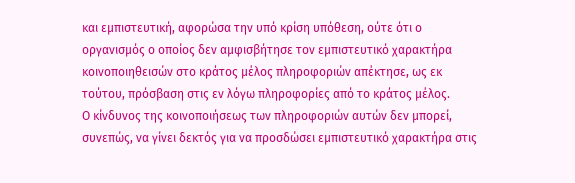και εμπιστευτική, αφορώσα την υπό κρίση υπόθεση, ούτε ότι ο οργανισμός ο οποίος δεν αμφισβήτησε τον εμπιστευτικό χαρακτήρα κοινοποιηθεισών στο κράτος μέλος πληροφοριών απέκτησε, ως εκ τούτου, πρόσβαση στις εν λόγω πληροφορίες από το κράτος μέλος.
Ο κίνδυνος της κοινοποιήσεως των πληροφοριών αυτών δεν μπορεί, συνεπώς, να γίνει δεκτός για να προσδώσει εμπιστευτικό χαρακτήρα στις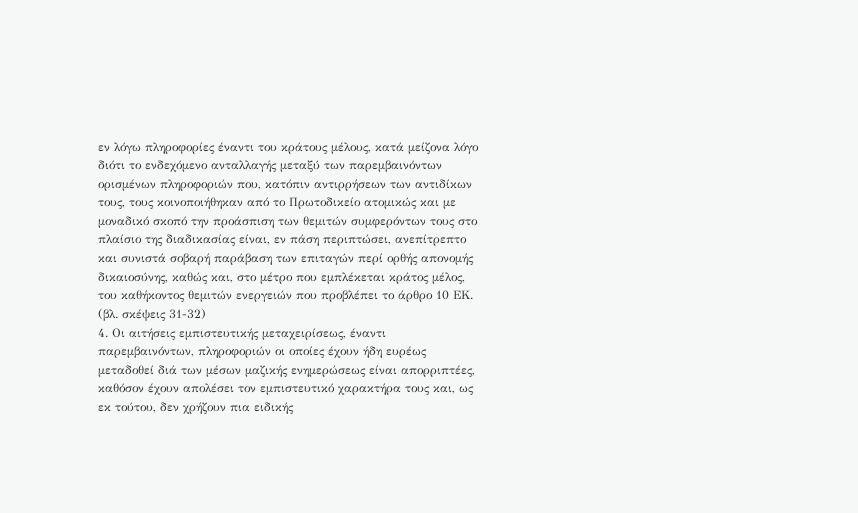εν λόγω πληροφορίες έναντι του κράτους μέλους, κατά μείζονα λόγο διότι το ενδεχόμενο ανταλλαγής μεταξύ των παρεμβαινόντων ορισμένων πληροφοριών που, κατόπιν αντιρρήσεων των αντιδίκων τους, τους κοινοποιήθηκαν από το Πρωτοδικείο ατομικώς και με μοναδικό σκοπό την προάσπιση των θεμιτών συμφερόντων τους στο πλαίσιο της διαδικασίας είναι, εν πάση περιπτώσει, ανεπίτρεπτο και συνιστά σοβαρή παράβαση των επιταγών περί ορθής απονομής δικαιοσύνης, καθώς και, στο μέτρο που εμπλέκεται κράτος μέλος, του καθήκοντος θεμιτών ενεργειών που προβλέπει το άρθρο 10 EΚ.
(βλ. σκέψεις 31-32)
4. Οι αιτήσεις εμπιστευτικής μεταχειρίσεως, έναντι παρεμβαινόντων, πληροφοριών οι οποίες έχουν ήδη ευρέως μεταδοθεί διά των μέσων μαζικής ενημερώσεως είναι απορριπτέες, καθόσον έχουν απολέσει τον εμπιστευτικό χαρακτήρα τους και, ως εκ τούτου, δεν χρήζουν πια ειδικής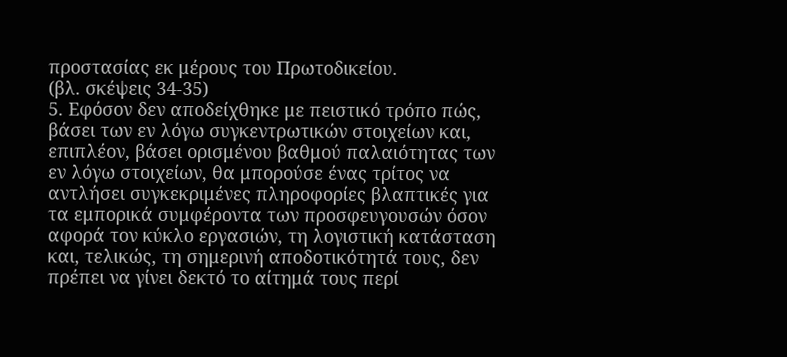προστασίας εκ μέρους του Πρωτοδικείου.
(βλ. σκέψεις 34-35)
5. Εφόσον δεν αποδείχθηκε με πειστικό τρόπο πώς, βάσει των εν λόγω συγκεντρωτικών στοιχείων και, επιπλέον, βάσει ορισμένου βαθμού παλαιότητας των εν λόγω στοιχείων, θα μπορούσε ένας τρίτος να αντλήσει συγκεκριμένες πληροφορίες βλαπτικές για τα εμπορικά συμφέροντα των προσφευγουσών όσον αφορά τον κύκλο εργασιών, τη λογιστική κατάσταση και, τελικώς, τη σημερινή αποδοτικότητά τους, δεν πρέπει να γίνει δεκτό το αίτημά τους περί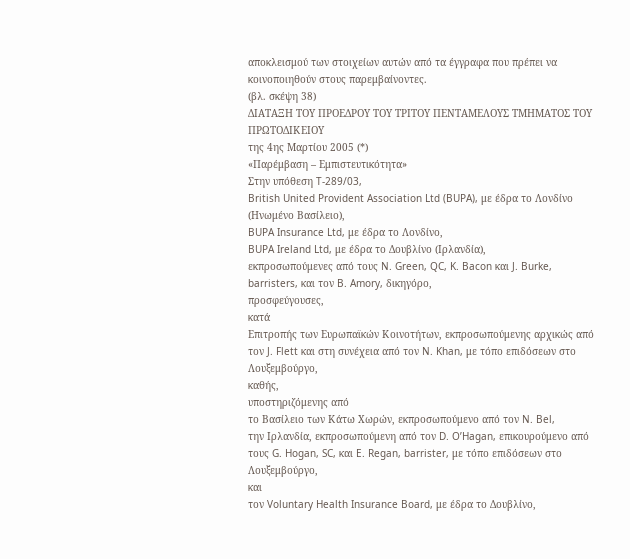αποκλεισμού των στοιχείων αυτών από τα έγγραφα που πρέπει να κοινοποιηθούν στους παρεμβαίνοντες.
(βλ. σκέψη 38)
ΔΙΑΤΑΞΗ ΤΟΥ ΠΡΟΕΔΡΟΥ ΤΟΥ ΤΡΙΤΟΥ ΠΕΝΤΑΜΕΛΟΥΣ ΤΜΗΜΑΤΟΣ ΤΟΥ ΠΡΩΤΟΔΙΚΕΙΟΥ
της 4ης Μαρτίου 2005 (*)
«Παρέμβαση – Εμπιστευτικότητα»
Στην υπόθεση T-289/03,
British United Provident Association Ltd (BUPA), με έδρα το Λονδίνο (Ηνωμένο Βασίλειο),
BUPA Insurance Ltd, με έδρα το Λονδίνο,
BUPA Ireland Ltd, με έδρα το Δουβλίνο (Ιρλανδία),
εκπροσωπούμενες από τους N. Green, QC, K. Bacon και J. Burke, barristers, και τον B. Amory, δικηγόρο,
προσφεύγουσες,
κατά
Επιτροπής των Ευρωπαϊκών Κοινοτήτων, εκπροσωπούμενης αρχικώς από τον J. Flett και στη συνέχεια από τον N. Khan, με τόπο επιδόσεων στο Λουξεμβούργο,
καθής,
υποστηριζόμενης από
το Βασίλειο των Κάτω Χωρών, εκπροσωπούμενο από τον N. Bel,
την Ιρλανδία, εκπροσωπούμενη από τον D. O’Hagan, επικουρούμενο από τους G. Hogan, SC, και E. Regan, barrister, με τόπο επιδόσεων στο Λουξεμβούργο,
και
τον Voluntary Health Insurance Board, με έδρα το Δουβλίνο,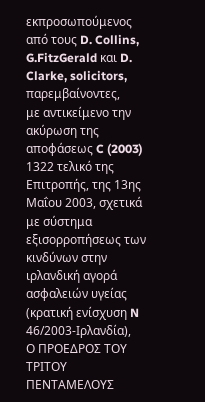εκπροσωπούμενος από τους D. Collins, G.FitzGerald και D. Clarke, solicitors,
παρεμβαίνοντες,
με αντικείμενο την ακύρωση της αποφάσεως C (2003) 1322 τελικό της Επιτροπής, της 13ης Μαΐου 2003, σχετικά με σύστημα εξισορροπήσεως των κινδύνων στην ιρλανδική αγορά ασφαλειών υγείας (κρατική ενίσχυση N 46/2003-Ιρλανδία),
Ο ΠΡΟΕΔΡΟΣ ΤΟΥ ΤΡΙΤΟΥ ΠΕΝΤΑΜΕΛΟΥΣ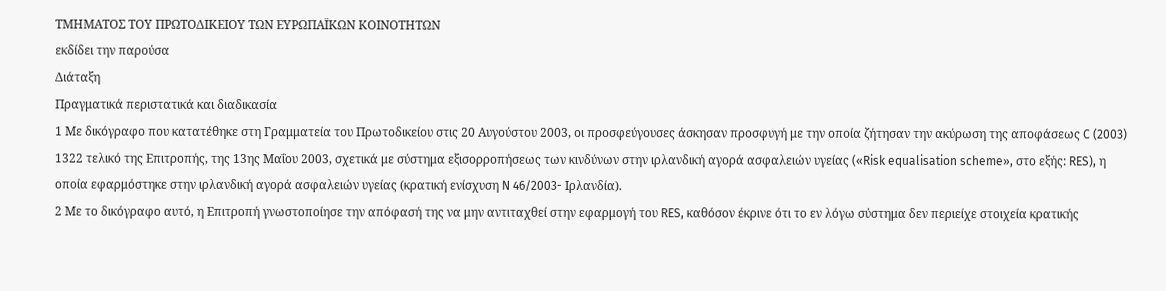ΤΜΗΜΑΤΟΣ ΤΟΥ ΠΡΩΤΟΔΙΚΕΙΟΥ ΤΩΝ ΕΥΡΩΠΑΪΚΩΝ ΚΟΙΝΟΤΗΤΩΝ
εκδίδει την παρούσα
Διάταξη
Πραγματικά περιστατικά και διαδικασία
1 Με δικόγραφο που κατατέθηκε στη Γραμματεία του Πρωτοδικείου στις 20 Αυγούστου 2003, οι προσφεύγουσες άσκησαν προσφυγή με την οποία ζήτησαν την ακύρωση της αποφάσεως C (2003) 1322 τελικό της Επιτροπής, της 13ης Μαΐου 2003, σχετικά με σύστημα εξισορροπήσεως των κινδύνων στην ιρλανδική αγορά ασφαλειών υγείας («Risk equalisation scheme», στο εξής: RES), η οποία εφαρμόστηκε στην ιρλανδική αγορά ασφαλειών υγείας (κρατική ενίσχυση N 46/2003- Ιρλανδία).
2 Με το δικόγραφο αυτό, η Επιτροπή γνωστοποίησε την απόφασή της να μην αντιταχθεί στην εφαρμογή του RES, καθόσον έκρινε ότι το εν λόγω σύστημα δεν περιείχε στοιχεία κρατικής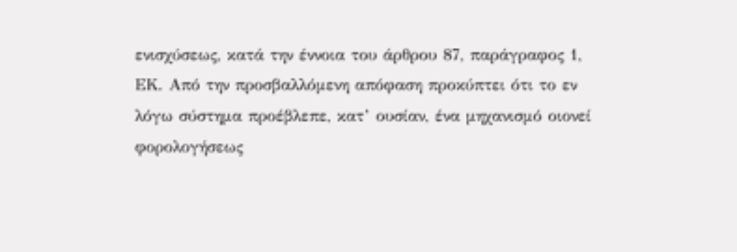ενισχύσεως, κατά την έννοια του άρθρου 87, παράγραφος 1, ΕΚ. Από την προσβαλλόμενη απόφαση προκύπτει ότι το εν λόγω σύστημα προέβλεπε, κατ’ ουσίαν, ένα μηχανισμό οιονεί φορολογήσεως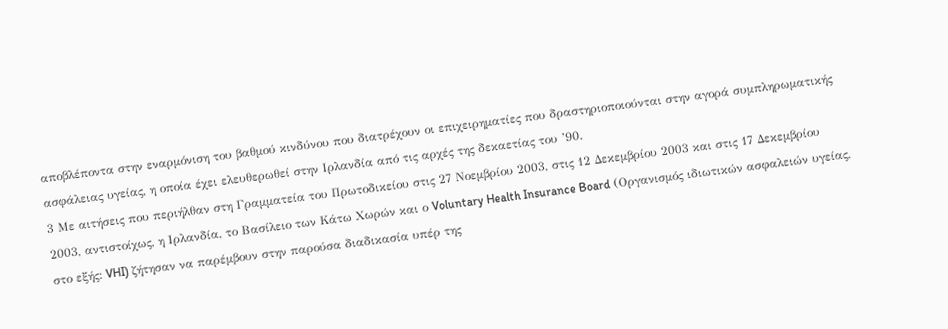αποβλέποντα στην εναρμόνιση του βαθμού κινδύνου που διατρέχουν οι επιχειρηματίες που δραστηριοποιούνται στην αγορά συμπληρωματικής ασφάλειας υγείας, η οποία έχει ελευθερωθεί στην Ιρλανδία από τις αρχές της δεκαετίας του ’90.
3 Με αιτήσεις που περιήλθαν στη Γραμματεία του Πρωτοδικείου στις 27 Νοεμβρίου 2003, στις 12 Δεκεμβρίου 2003 και στις 17 Δεκεμβρίου 2003, αντιστοίχως, η Ιρλανδία, το Βασίλειο των Κάτω Χωρών και ο Voluntary Health Insurance Board (Οργανισμός ιδιωτικών ασφαλειών υγείας, στο εξής: VHI) ζήτησαν να παρέμβουν στην παρούσα διαδικασία υπέρ της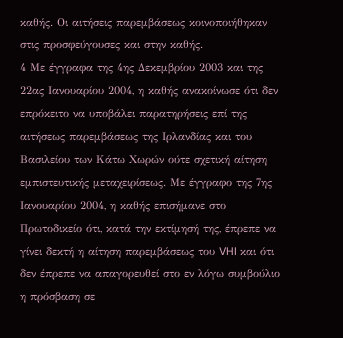καθής. Οι αιτήσεις παρεμβάσεως κοινοποιήθηκαν στις προσφεύγουσες και στην καθής.
4 Με έγγραφα της 4ης Δεκεμβρίου 2003 και της 22ας Ιανουαρίου 2004, η καθής ανακοίνωσε ότι δεν επρόκειτο να υποβάλει παρατηρήσεις επί της αιτήσεως παρεμβάσεως της Ιρλανδίας και του Βασιλείου των Κάτω Χωρών ούτε σχετική αίτηση εμπιστευτικής μεταχειρίσεως. Με έγγραφο της 7ης Ιανουαρίου 2004, η καθής επισήμανε στο Πρωτοδικείο ότι, κατά την εκτίμησή της, έπρεπε να γίνει δεκτή η αίτηση παρεμβάσεως του VHI και ότι δεν έπρεπε να απαγορευθεί στο εν λόγω συμβούλιο η πρόσβαση σε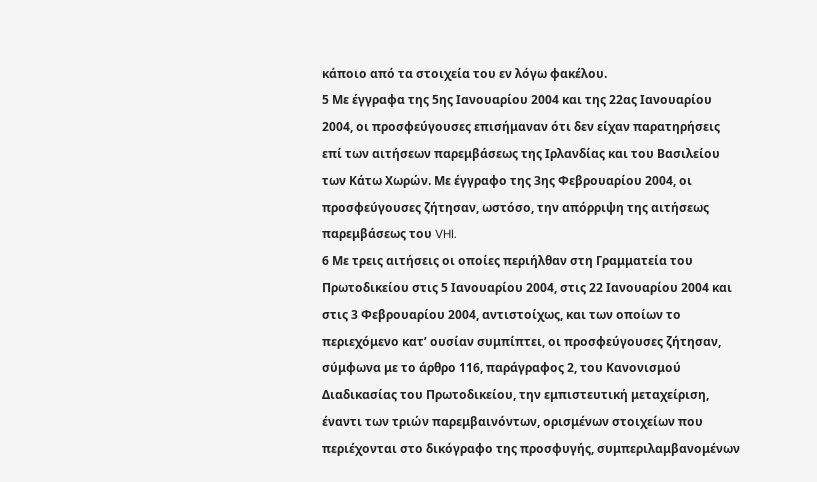κάποιο από τα στοιχεία του εν λόγω φακέλου.
5 Με έγγραφα της 5ης Ιανουαρίου 2004 και της 22ας Ιανουαρίου 2004, οι προσφεύγουσες επισήμαναν ότι δεν είχαν παρατηρήσεις επί των αιτήσεων παρεμβάσεως της Ιρλανδίας και του Βασιλείου των Κάτω Χωρών. Με έγγραφο της 3ης Φεβρουαρίου 2004, οι προσφεύγουσες ζήτησαν, ωστόσο, την απόρριψη της αιτήσεως παρεμβάσεως του VHI.
6 Με τρεις αιτήσεις οι οποίες περιήλθαν στη Γραμματεία του Πρωτοδικείου στις 5 Ιανουαρίου 2004, στις 22 Ιανουαρίου 2004 και στις 3 Φεβρουαρίου 2004, αντιστοίχως, και των οποίων το περιεχόμενο κατ’ ουσίαν συμπίπτει, οι προσφεύγουσες ζήτησαν, σύμφωνα με το άρθρο 116, παράγραφος 2, του Κανονισμού Διαδικασίας του Πρωτοδικείου, την εμπιστευτική μεταχείριση, έναντι των τριών παρεμβαινόντων, ορισμένων στοιχείων που περιέχονται στο δικόγραφο της προσφυγής, συμπεριλαμβανομένων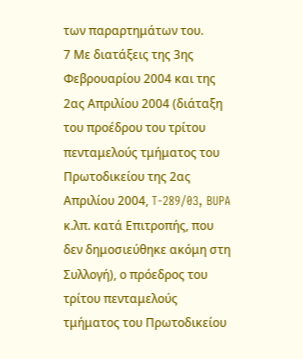των παραρτημάτων του.
7 Με διατάξεις της 3ης Φεβρουαρίου 2004 και της 2ας Απριλίου 2004 (διάταξη του προέδρου του τρίτου πενταμελούς τμήματος του Πρωτοδικείου της 2ας Απριλίου 2004, T-289/03, BUPA κ.λπ. κατά Επιτροπής, που δεν δημοσιεύθηκε ακόμη στη Συλλογή), ο πρόεδρος του τρίτου πενταμελούς τμήματος του Πρωτοδικείου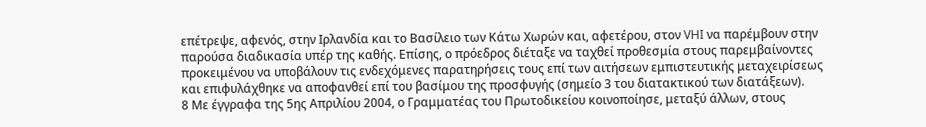επέτρεψε, αφενός, στην Ιρλανδία και το Βασίλειο των Κάτω Χωρών και, αφετέρου, στον VHI να παρέμβουν στην παρούσα διαδικασία υπέρ της καθής. Επίσης, ο πρόεδρος διέταξε να ταχθεί προθεσμία στους παρεμβαίνοντες προκειμένου να υποβάλουν τις ενδεχόμενες παρατηρήσεις τους επί των αιτήσεων εμπιστευτικής μεταχειρίσεως και επιφυλάχθηκε να αποφανθεί επί του βασίμου της προσφυγής (σημείο 3 του διατακτικού των διατάξεων).
8 Με έγγραφα της 5ης Απριλίου 2004, ο Γραμματέας του Πρωτοδικείου κοινοποίησε, μεταξύ άλλων, στους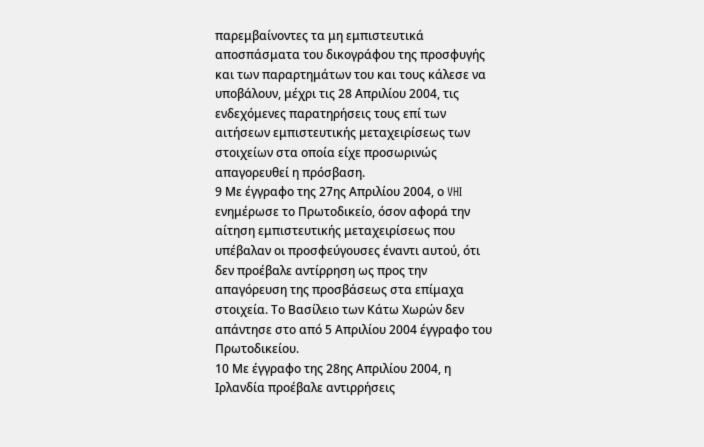παρεμβαίνοντες τα μη εμπιστευτικά αποσπάσματα του δικογράφου της προσφυγής και των παραρτημάτων του και τους κάλεσε να υποβάλουν, μέχρι τις 28 Απριλίου 2004, τις ενδεχόμενες παρατηρήσεις τους επί των αιτήσεων εμπιστευτικής μεταχειρίσεως των στοιχείων στα οποία είχε προσωρινώς απαγορευθεί η πρόσβαση.
9 Με έγγραφο της 27ης Απριλίου 2004, ο VHI ενημέρωσε το Πρωτοδικείο, όσον αφορά την αίτηση εμπιστευτικής μεταχειρίσεως που υπέβαλαν οι προσφεύγουσες έναντι αυτού, ότι δεν προέβαλε αντίρρηση ως προς την απαγόρευση της προσβάσεως στα επίμαχα στοιχεία. Το Βασίλειο των Κάτω Χωρών δεν απάντησε στο από 5 Απριλίου 2004 έγγραφο του Πρωτοδικείου.
10 Με έγγραφο της 28ης Απριλίου 2004, η Ιρλανδία προέβαλε αντιρρήσεις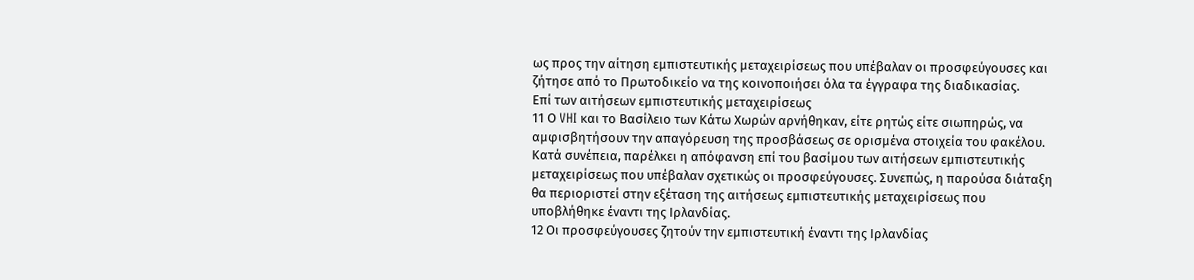ως προς την αίτηση εμπιστευτικής μεταχειρίσεως που υπέβαλαν οι προσφεύγουσες και ζήτησε από το Πρωτοδικείο να της κοινοποιήσει όλα τα έγγραφα της διαδικασίας.
Επί των αιτήσεων εμπιστευτικής μεταχειρίσεως
11 Ο VHI και το Βασίλειο των Κάτω Χωρών αρνήθηκαν, είτε ρητώς είτε σιωπηρώς, να αμφισβητήσουν την απαγόρευση της προσβάσεως σε ορισμένα στοιχεία του φακέλου. Κατά συνέπεια, παρέλκει η απόφανση επί του βασίμου των αιτήσεων εμπιστευτικής μεταχειρίσεως που υπέβαλαν σχετικώς οι προσφεύγουσες. Συνεπώς, η παρούσα διάταξη θα περιοριστεί στην εξέταση της αιτήσεως εμπιστευτικής μεταχειρίσεως που υποβλήθηκε έναντι της Ιρλανδίας.
12 Οι προσφεύγουσες ζητούν την εμπιστευτική έναντι της Ιρλανδίας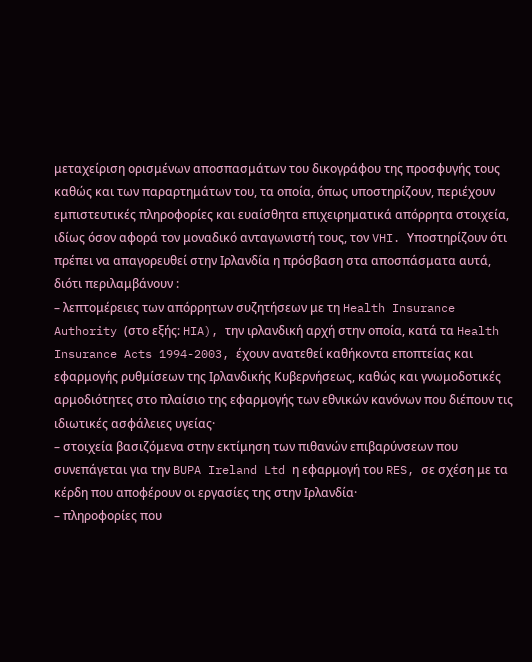μεταχείριση ορισμένων αποσπασμάτων του δικογράφου της προσφυγής τους καθώς και των παραρτημάτων του, τα οποία, όπως υποστηρίζουν, περιέχουν εμπιστευτικές πληροφορίες και ευαίσθητα επιχειρηματικά απόρρητα στοιχεία, ιδίως όσον αφορά τον μοναδικό ανταγωνιστή τους, τον VHI. Υποστηρίζουν ότι πρέπει να απαγορευθεί στην Ιρλανδία η πρόσβαση στα αποσπάσματα αυτά, διότι περιλαμβάνουν :
– λεπτομέρειες των απόρρητων συζητήσεων με τη Health Insurance Authority (στο εξής: HIA), την ιρλανδική αρχή στην οποία, κατά τα Health Insurance Acts 1994-2003, έχουν ανατεθεί καθήκοντα εποπτείας και εφαρμογής ρυθμίσεων της Ιρλανδικής Κυβερνήσεως, καθώς και γνωμοδοτικές αρμοδιότητες στο πλαίσιο της εφαρμογής των εθνικών κανόνων που διέπουν τις ιδιωτικές ασφάλειες υγείας·
– στοιχεία βασιζόμενα στην εκτίμηση των πιθανών επιβαρύνσεων που συνεπάγεται για την BUPA Ireland Ltd η εφαρμογή του RES, σε σχέση με τα κέρδη που αποφέρουν οι εργασίες της στην Ιρλανδία·
– πληροφορίες που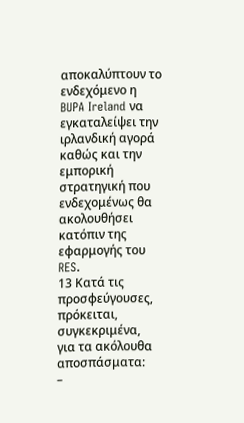αποκαλύπτουν το ενδεχόμενο η BUPA Ireland να εγκαταλείψει την ιρλανδική αγορά καθώς και την εμπορική στρατηγική που ενδεχομένως θα ακολουθήσει κατόπιν της εφαρμογής του RES.
13 Κατά τις προσφεύγουσες, πρόκειται, συγκεκριμένα, για τα ακόλουθα αποσπάσματα:
–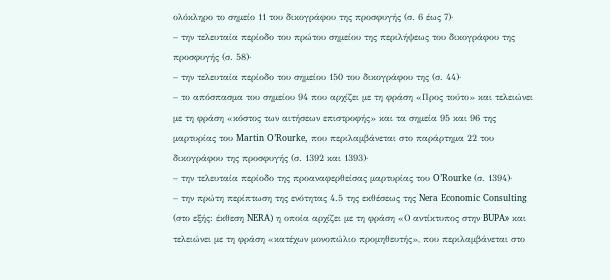ολόκληρο το σημείο 11 του δικογράφου της προσφυγής (σ. 6 έως 7)·
– την τελευταία περίοδο του πρώτου σημείου της περιλήψεως του δικογράφου της προσφυγής (σ. 58)·
– την τελευταία περίοδο του σημείου 150 του δικογράφου της (σ. 44)·
– το απόσπασμα του σημείου 94 που αρχίζει με τη φράση «Προς τούτο» και τελειώνει με τη φράση «κόστος των αιτήσεων επιστροφής» και τα σημεία 95 και 96 της μαρτυρίας του Martin O’Rourke, που περιλαμβάνεται στο παράρτημα 22 του δικογράφου της προσφυγής (σ. 1392 και 1393)·
– την τελευταία περίοδο της προαναφερθείσας μαρτυρίας του O’Rourke (σ. 1394)·
– την πρώτη περίπτωση της ενότητας 4.5 της εκθέσεως της Nera Economic Consulting (στο εξής: έκθεση NERA) η οποία αρχίζει με τη φράση «Ο αντίκτυπος στην BUPA» και τελειώνει με τη φράση «κατέχων μονοπώλιο προμηθευτής», που περιλαμβάνεται στο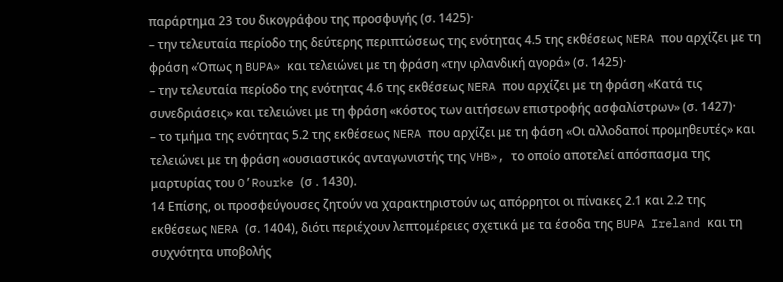παράρτημα 23 του δικογράφου της προσφυγής (σ. 1425)·
– την τελευταία περίοδο της δεύτερης περιπτώσεως της ενότητας 4.5 της εκθέσεως NERA που αρχίζει με τη φράση «Όπως η BUPA» και τελειώνει με τη φράση «την ιρλανδική αγορά» (σ. 1425)·
– την τελευταία περίοδο της ενότητας 4.6 της εκθέσεως NERA που αρχίζει με τη φράση «Κατά τις συνεδριάσεις» και τελειώνει με τη φράση «κόστος των αιτήσεων επιστροφής ασφαλίστρων» (σ. 1427)·
– το τμήμα της ενότητας 5.2 της εκθέσεως NERA που αρχίζει με τη φάση «Οι αλλοδαποί προμηθευτές» και τελειώνει με τη φράση «ουσιαστικός ανταγωνιστής της VHB», το οποίο αποτελεί απόσπασμα της μαρτυρίας του O’Rourke (σ . 1430).
14 Επίσης, οι προσφεύγουσες ζητούν να χαρακτηριστούν ως απόρρητοι οι πίνακες 2.1 και 2.2 της εκθέσεως NERA (σ. 1404), διότι περιέχουν λεπτομέρειες σχετικά με τα έσοδα της BUPA Ireland και τη συχνότητα υποβολής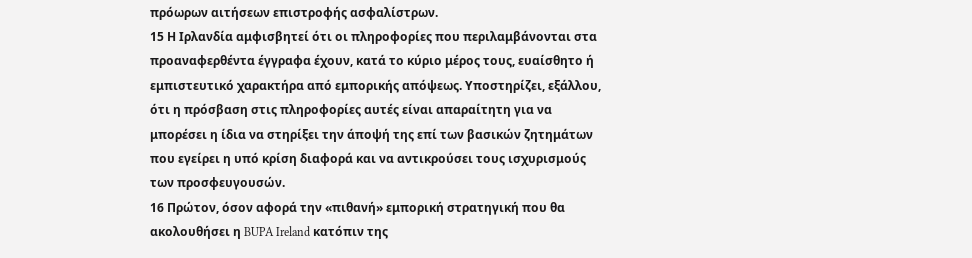πρόωρων αιτήσεων επιστροφής ασφαλίστρων.
15 Η Ιρλανδία αμφισβητεί ότι οι πληροφορίες που περιλαμβάνονται στα προαναφερθέντα έγγραφα έχουν, κατά το κύριο μέρος τους, ευαίσθητο ή εμπιστευτικό χαρακτήρα από εμπορικής απόψεως. Υποστηρίζει, εξάλλου, ότι η πρόσβαση στις πληροφορίες αυτές είναι απαραίτητη για να μπορέσει η ίδια να στηρίξει την άποψή της επί των βασικών ζητημάτων που εγείρει η υπό κρίση διαφορά και να αντικρούσει τους ισχυρισμούς των προσφευγουσών.
16 Πρώτον, όσον αφορά την «πιθανή» εμπορική στρατηγική που θα ακολουθήσει η BUPA Ireland κατόπιν της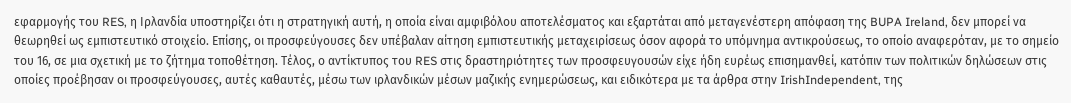εφαρμογής του RES, η Ιρλανδία υποστηρίζει ότι η στρατηγική αυτή, η οποία είναι αμφιβόλου αποτελέσματος και εξαρτάται από μεταγενέστερη απόφαση της BUPA Ireland, δεν μπορεί να θεωρηθεί ως εμπιστευτικό στοιχείο. Επίσης, οι προσφεύγουσες δεν υπέβαλαν αίτηση εμπιστευτικής μεταχειρίσεως όσον αφορά το υπόμνημα αντικρούσεως, το οποίο αναφερόταν, με το σημείο του 16, σε μια σχετική με το ζήτημα τοποθέτηση. Τέλος, ο αντίκτυπος του RES στις δραστηριότητες των προσφευγουσών είχε ήδη ευρέως επισημανθεί, κατόπιν των πολιτικών δηλώσεων στις οποίες προέβησαν οι προσφεύγουσες, αυτές καθαυτές, μέσω των ιρλανδικών μέσων μαζικής ενημερώσεως, και ειδικότερα με τα άρθρα στην IrishIndependent, της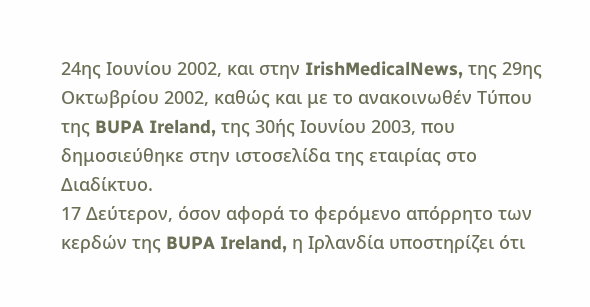24ης Ιουνίου 2002, και στην IrishMedicalNews, της 29ης Οκτωβρίου 2002, καθώς και με το ανακοινωθέν Τύπου της BUPA Ireland, της 30ής Ιουνίου 2003, που δημοσιεύθηκε στην ιστοσελίδα της εταιρίας στο Διαδίκτυο.
17 Δεύτερον, όσον αφορά το φερόμενο απόρρητο των κερδών της BUPA Ireland, η Ιρλανδία υποστηρίζει ότι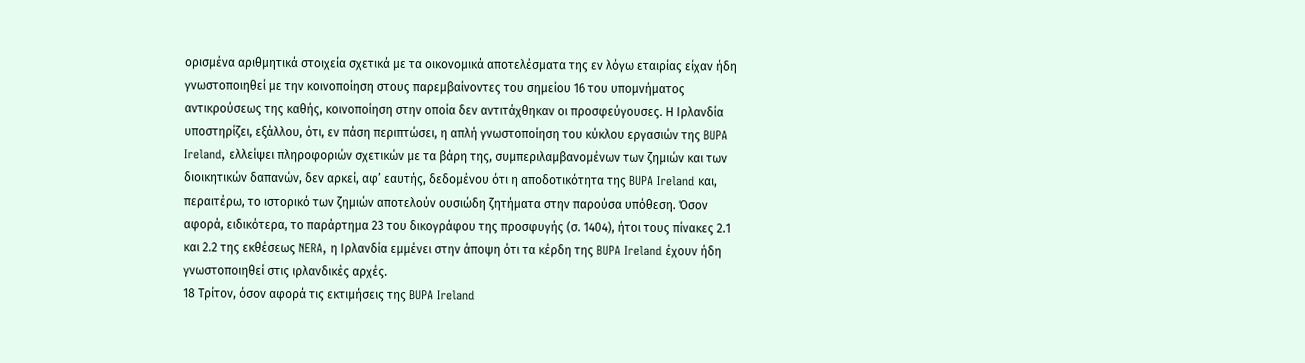ορισμένα αριθμητικά στοιχεία σχετικά με τα οικονομικά αποτελέσματα της εν λόγω εταιρίας είχαν ήδη γνωστοποιηθεί με την κοινοποίηση στους παρεμβαίνοντες του σημείου 16 του υπομνήματος αντικρούσεως της καθής, κοινοποίηση στην οποία δεν αντιτάχθηκαν οι προσφεύγουσες. Η Ιρλανδία υποστηρίζει, εξάλλου, ότι, εν πάση περιπτώσει, η απλή γνωστοποίηση του κύκλου εργασιών της BUPA Ireland, ελλείψει πληροφοριών σχετικών με τα βάρη της, συμπεριλαμβανομένων των ζημιών και των διοικητικών δαπανών, δεν αρκεί, αφ’ εαυτής, δεδομένου ότι η αποδοτικότητα της BUPA Ireland και, περαιτέρω, το ιστορικό των ζημιών αποτελούν ουσιώδη ζητήματα στην παρούσα υπόθεση. Όσον αφορά, ειδικότερα, το παράρτημα 23 του δικογράφου της προσφυγής (σ. 1404), ήτοι τους πίνακες 2.1 και 2.2 της εκθέσεως NERA, η Ιρλανδία εμμένει στην άποψη ότι τα κέρδη της BUPA Ireland έχουν ήδη γνωστοποιηθεί στις ιρλανδικές αρχές.
18 Τρίτον, όσον αφορά τις εκτιμήσεις της BUPA Ireland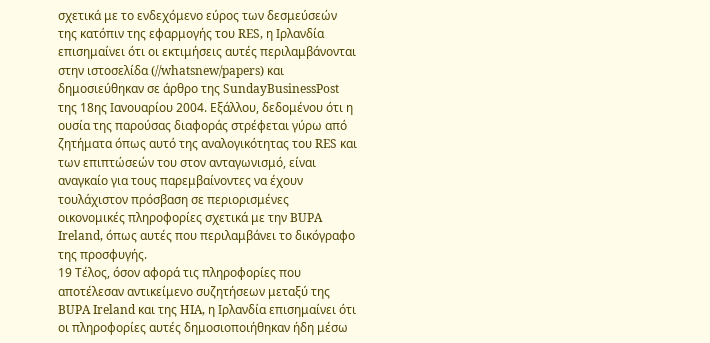σχετικά με το ενδεχόμενο εύρος των δεσμεύσεών της κατόπιν της εφαρμογής του RES, η Ιρλανδία επισημαίνει ότι οι εκτιμήσεις αυτές περιλαμβάνονται στην ιστοσελίδα (//whatsnew/papers) και δημοσιεύθηκαν σε άρθρο της SundayBusinessPost της 18ης Ιανουαρίου 2004. Εξάλλου, δεδομένου ότι η ουσία της παρούσας διαφοράς στρέφεται γύρω από ζητήματα όπως αυτό της αναλογικότητας του RES και των επιπτώσεών του στον ανταγωνισμό, είναι αναγκαίο για τους παρεμβαίνοντες να έχουν τουλάχιστον πρόσβαση σε περιορισμένες οικονομικές πληροφορίες σχετικά με την BUPA Ireland, όπως αυτές που περιλαμβάνει το δικόγραφο της προσφυγής.
19 Τέλος, όσον αφορά τις πληροφορίες που αποτέλεσαν αντικείμενο συζητήσεων μεταξύ της BUPA Ireland και της HIA, η Ιρλανδία επισημαίνει ότι οι πληροφορίες αυτές δημοσιοποιήθηκαν ήδη μέσω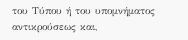του Τύπου ή του υπομνήματος αντικρούσεως και,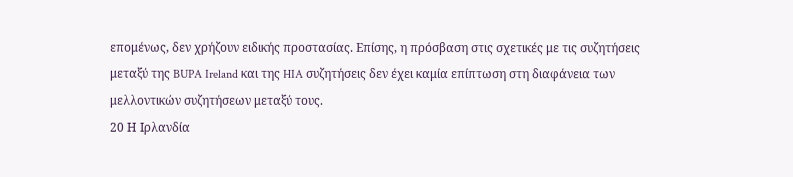επομένως, δεν χρήζουν ειδικής προστασίας. Επίσης, η πρόσβαση στις σχετικές με τις συζητήσεις μεταξύ της BUPA Ireland και της HIA συζητήσεις δεν έχει καμία επίπτωση στη διαφάνεια των μελλοντικών συζητήσεων μεταξύ τους.
20 Η Ιρλανδία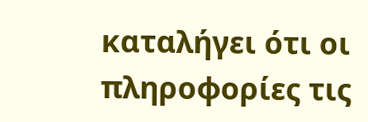καταλήγει ότι οι πληροφορίες τις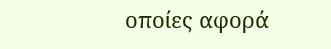οποίες αφορά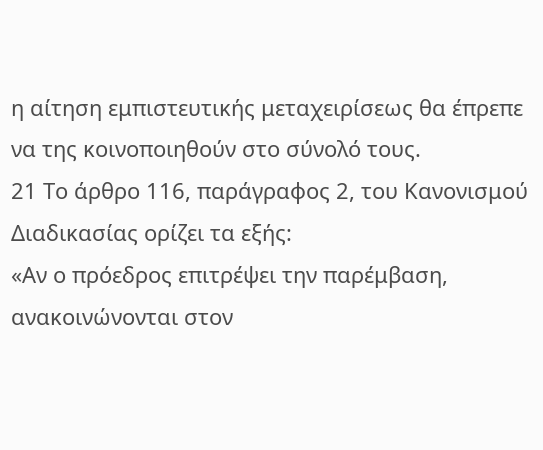η αίτηση εμπιστευτικής μεταχειρίσεως θα έπρεπε να της κοινοποιηθούν στο σύνολό τους.
21 Το άρθρο 116, παράγραφος 2, του Κανονισμού Διαδικασίας ορίζει τα εξής:
«Αν ο πρόεδρος επιτρέψει την παρέμβαση, ανακοινώνονται στον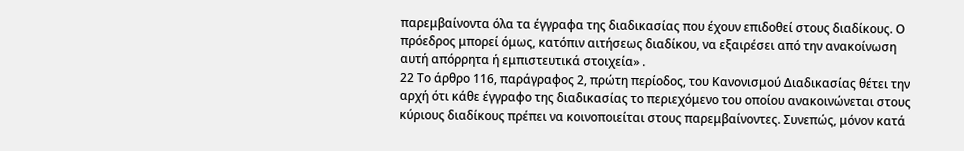παρεμβαίνοντα όλα τα έγγραφα της διαδικασίας που έχουν επιδοθεί στους διαδίκους. Ο πρόεδρος μπορεί όμως, κατόπιν αιτήσεως διαδίκου, να εξαιρέσει από την ανακοίνωση αυτή απόρρητα ή εμπιστευτικά στοιχεία» .
22 Το άρθρο 116, παράγραφος 2, πρώτη περίοδος, του Κανονισμού Διαδικασίας θέτει την αρχή ότι κάθε έγγραφο της διαδικασίας το περιεχόμενο του οποίου ανακοινώνεται στους κύριους διαδίκους πρέπει να κοινοποιείται στους παρεμβαίνοντες. Συνεπώς, μόνον κατά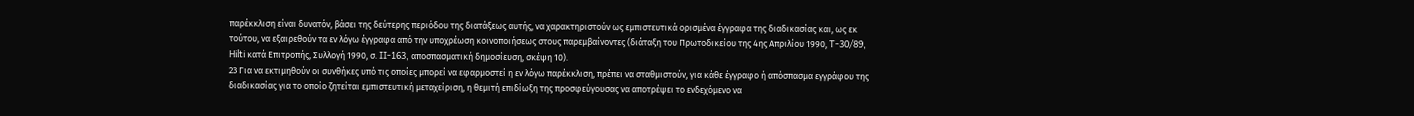παρέκκλιση είναι δυνατόν, βάσει της δεύτερης περιόδου της διατάξεως αυτής, να χαρακτηριστούν ως εμπιστευτικά ορισμένα έγγραφα της διαδικασίας και, ως εκ τούτου, να εξαιρεθούν τα εν λόγω έγγραφα από την υποχρέωση κοινοποιήσεως στους παρεμβαίνοντες (διάταξη του Πρωτοδικείου της 4ης Απριλίου 1990, T-30/89, Hilti κατά Επιτροπής, Συλλογή 1990, σ. II-163, αποσπασματική δημοσίευση, σκέψη 10).
23 Για να εκτιμηθούν οι συνθήκες υπό τις οποίες μπορεί να εφαρμοστεί η εν λόγω παρέκκλιση, πρέπει να σταθμιστούν, για κάθε έγγραφο ή απόσπασμα εγγράφου της διαδικασίας για το οποίο ζητείται εμπιστευτική μεταχείριση, η θεμιτή επιδίωξη της προσφεύγουσας να αποτρέψει το ενδεχόμενο να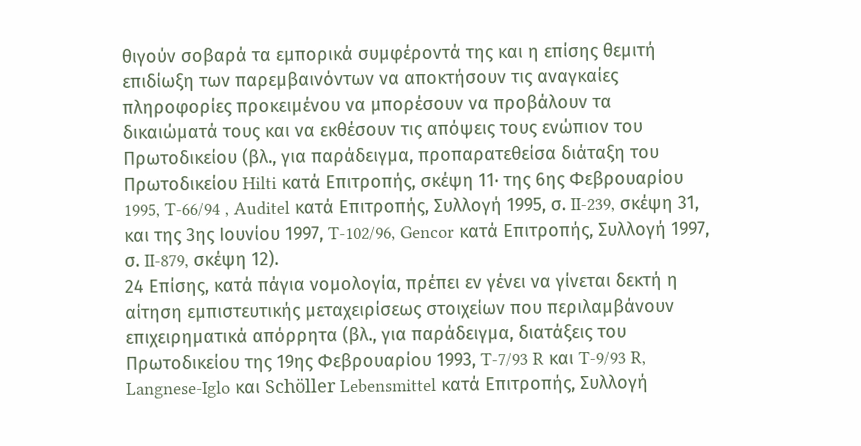θιγούν σοβαρά τα εμπορικά συμφέροντά της και η επίσης θεμιτή επιδίωξη των παρεμβαινόντων να αποκτήσουν τις αναγκαίες πληροφορίες προκειμένου να μπορέσουν να προβάλουν τα δικαιώματά τους και να εκθέσουν τις απόψεις τους ενώπιον του Πρωτοδικείου (βλ., για παράδειγμα, προπαρατεθείσα διάταξη του Πρωτοδικείου Hilti κατά Επιτροπής, σκέψη 11· της 6ης Φεβρουαρίου 1995, T-66/94 , Auditel κατά Επιτροπής, Συλλογή 1995, σ. II-239, σκέψη 31, και της 3ης Ιουνίου 1997, T-102/96, Gencor κατά Επιτροπής, Συλλογή 1997, σ. II-879, σκέψη 12).
24 Επίσης, κατά πάγια νομολογία, πρέπει εν γένει να γίνεται δεκτή η αίτηση εμπιστευτικής μεταχειρίσεως στοιχείων που περιλαμβάνουν επιχειρηματικά απόρρητα (βλ., για παράδειγμα, διατάξεις του Πρωτοδικείου της 19ης Φεβρουαρίου 1993, T-7/93 R και T-9/93 R, Langnese-Iglo και Schöller Lebensmittel κατά Επιτροπής, Συλλογή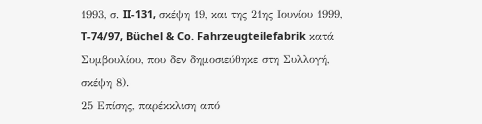1993, σ. II-131, σκέψη 19, και της 21ης Ιουνίου 1999, T-74/97, Büchel & Co. Fahrzeugteilefabrik κατά Συμβουλίου, που δεν δημοσιεύθηκε στη Συλλογή, σκέψη 8).
25 Επίσης, παρέκκλιση από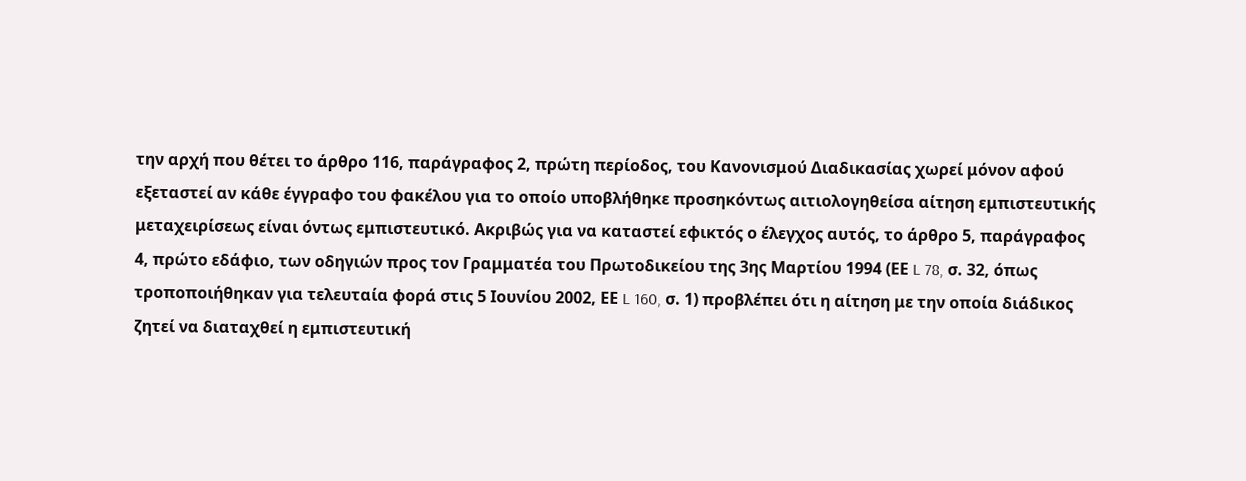την αρχή που θέτει το άρθρο 116, παράγραφος 2, πρώτη περίοδος, του Κανονισμού Διαδικασίας χωρεί μόνον αφού εξεταστεί αν κάθε έγγραφο του φακέλου για το οποίο υποβλήθηκε προσηκόντως αιτιολογηθείσα αίτηση εμπιστευτικής μεταχειρίσεως είναι όντως εμπιστευτικό. Ακριβώς για να καταστεί εφικτός ο έλεγχος αυτός, το άρθρο 5, παράγραφος 4, πρώτο εδάφιο, των οδηγιών προς τον Γραμματέα του Πρωτοδικείου της 3ης Μαρτίου 1994 (ΕΕ L 78, σ. 32, όπως τροποποιήθηκαν για τελευταία φορά στις 5 Ιουνίου 2002, ΕΕ L 160, σ. 1) προβλέπει ότι η αίτηση με την οποία διάδικος ζητεί να διαταχθεί η εμπιστευτική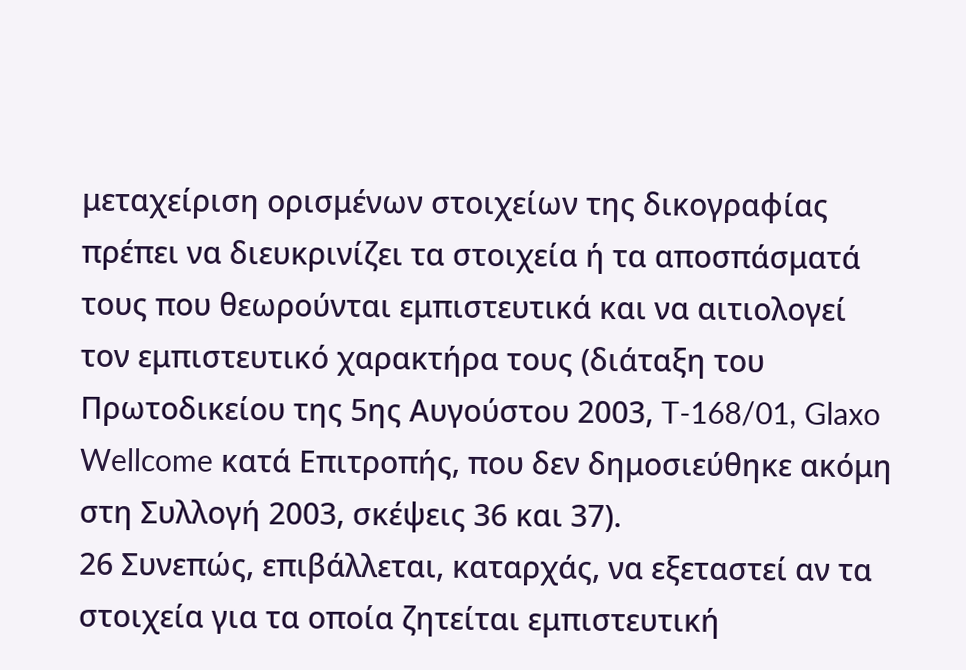μεταχείριση ορισμένων στοιχείων της δικογραφίας πρέπει να διευκρινίζει τα στοιχεία ή τα αποσπάσματά τους που θεωρούνται εμπιστευτικά και να αιτιολογεί τον εμπιστευτικό χαρακτήρα τους (διάταξη του Πρωτοδικείου της 5ης Αυγούστου 2003, T-168/01, Glaxo Wellcome κατά Επιτροπής, που δεν δημοσιεύθηκε ακόμη στη Συλλογή 2003, σκέψεις 36 και 37).
26 Συνεπώς, επιβάλλεται, καταρχάς, να εξεταστεί αν τα στοιχεία για τα οποία ζητείται εμπιστευτική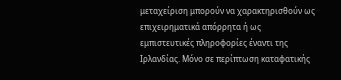μεταχείριση μπορούν να χαρακτηρισθούν ως επιχειρηματικά απόρρητα ή ως εμπιστευτικές πληροφορίες έναντι της Ιρλανδίας. Μόνο σε περίπτωση καταφατικής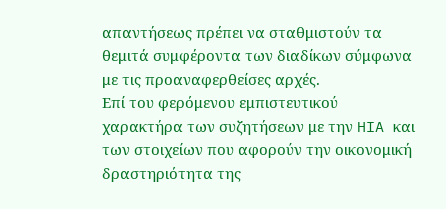απαντήσεως πρέπει να σταθμιστούν τα θεμιτά συμφέροντα των διαδίκων σύμφωνα με τις προαναφερθείσες αρχές.
Επί του φερόμενου εμπιστευτικού χαρακτήρα των συζητήσεων με την HIA και των στοιχείων που αφορούν την οικονομική δραστηριότητα της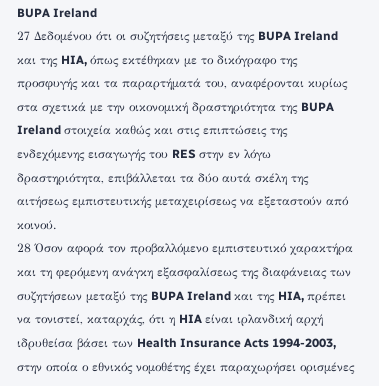BUPA Ireland
27 Δεδομένου ότι οι συζητήσεις μεταξύ της BUPA Ireland και της HIA, όπως εκτέθηκαν με το δικόγραφο της προσφυγής και τα παραρτήματά του, αναφέρονται κυρίως στα σχετικά με την οικονομική δραστηριότητα της BUPA Ireland στοιχεία καθώς και στις επιπτώσεις της ενδεχόμενης εισαγωγής του RES στην εν λόγω δραστηριότητα, επιβάλλεται τα δύο αυτά σκέλη της αιτήσεως εμπιστευτικής μεταχειρίσεως να εξεταστούν από κοινού.
28 Όσον αφορά τον προβαλλόμενο εμπιστευτικό χαρακτήρα και τη φερόμενη ανάγκη εξασφαλίσεως της διαφάνειας των συζητήσεων μεταξύ της BUPA Ireland και της HIA, πρέπει να τονιστεί, καταρχάς, ότι η HIA είναι ιρλανδική αρχή ιδρυθείσα βάσει των Health Insurance Acts 1994-2003, στην οποία ο εθνικός νομοθέτης έχει παραχωρήσει ορισμένες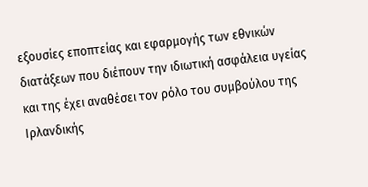εξουσίες εποπτείας και εφαρμογής των εθνικών διατάξεων που διέπουν την ιδιωτική ασφάλεια υγείας και της έχει αναθέσει τον ρόλο του συμβούλου της Ιρλανδικής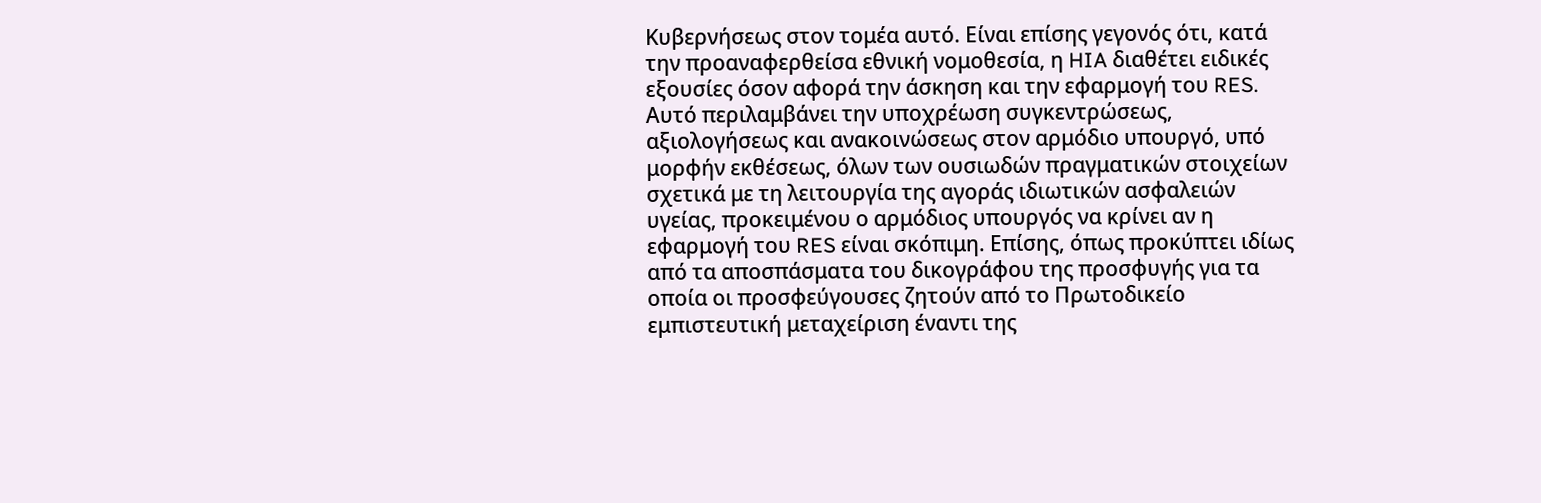Κυβερνήσεως στον τομέα αυτό. Είναι επίσης γεγονός ότι, κατά την προαναφερθείσα εθνική νομοθεσία, η HIA διαθέτει ειδικές εξουσίες όσον αφορά την άσκηση και την εφαρμογή του RES. Αυτό περιλαμβάνει την υποχρέωση συγκεντρώσεως, αξιολογήσεως και ανακοινώσεως στον αρμόδιο υπουργό, υπό μορφήν εκθέσεως, όλων των ουσιωδών πραγματικών στοιχείων σχετικά με τη λειτουργία της αγοράς ιδιωτικών ασφαλειών υγείας, προκειμένου ο αρμόδιος υπουργός να κρίνει αν η εφαρμογή του RES είναι σκόπιμη. Επίσης, όπως προκύπτει ιδίως από τα αποσπάσματα του δικογράφου της προσφυγής για τα οποία οι προσφεύγουσες ζητούν από το Πρωτοδικείο εμπιστευτική μεταχείριση έναντι της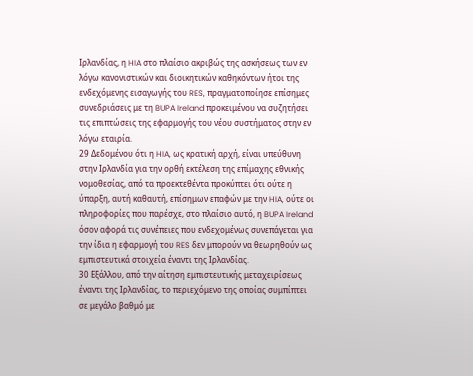Ιρλανδίας, η HIA στο πλαίσιο ακριβώς της ασκήσεως των εν λόγω κανονιστικών και διοικητικών καθηκόντων ήτοι της ενδεχόμενης εισαγωγής του RES, πραγματοποίησε επίσημες συνεδριάσεις με τη BUPA Ireland προκειμένου να συζητήσει τις επιπτώσεις της εφαρμογής του νέου συστήματος στην εν λόγω εταιρία.
29 Δεδομένου ότι η HIA, ως κρατική αρχή, είναι υπεύθυνη στην Ιρλανδία για την ορθή εκτέλεση της επίμαχης εθνικής νομοθεσίας, από τα προεκτεθέντα προκύπτει ότι ούτε η ύπαρξη, αυτή καθαυτή, επίσημων επαφών με την HIA, ούτε οι πληροφορίες που παρέσχε, στο πλαίσιο αυτό, η BUPA Ireland όσον αφορά τις συνέπειες που ενδεχομένως συνεπάγεται για την ίδια η εφαρμογή του RES δεν μπορούν να θεωρηθούν ως εμπιστευτικά στοιχεία έναντι της Ιρλανδίας.
30 Εξάλλου, από την αίτηση εμπιστευτικής μεταχειρίσεως έναντι της Ιρλανδίας, το περιεχόμενο της οποίας συμπίπτει σε μεγάλο βαθμό με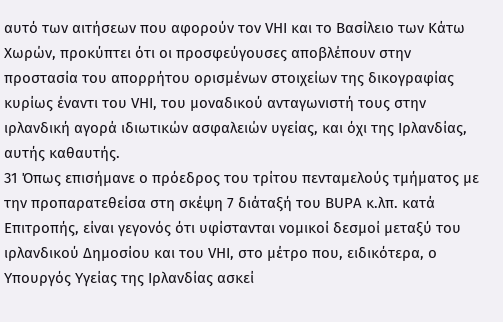αυτό των αιτήσεων που αφορούν τον VHI και το Βασίλειο των Κάτω Χωρών, προκύπτει ότι οι προσφεύγουσες αποβλέπουν στην προστασία του απορρήτου ορισμένων στοιχείων της δικογραφίας κυρίως έναντι του VHI, του μοναδικού ανταγωνιστή τους στην ιρλανδική αγορά ιδιωτικών ασφαλειών υγείας, και όχι της Ιρλανδίας, αυτής καθαυτής.
31 Όπως επισήμανε ο πρόεδρος του τρίτου πενταμελούς τμήματος με την προπαρατεθείσα στη σκέψη 7 διάταξή του BUPA κ.λπ. κατά Επιτροπής, είναι γεγονός ότι υφίστανται νομικοί δεσμοί μεταξύ του ιρλανδικού Δημοσίου και του VHI, στο μέτρο που, ειδικότερα, ο Υπουργός Υγείας της Ιρλανδίας ασκεί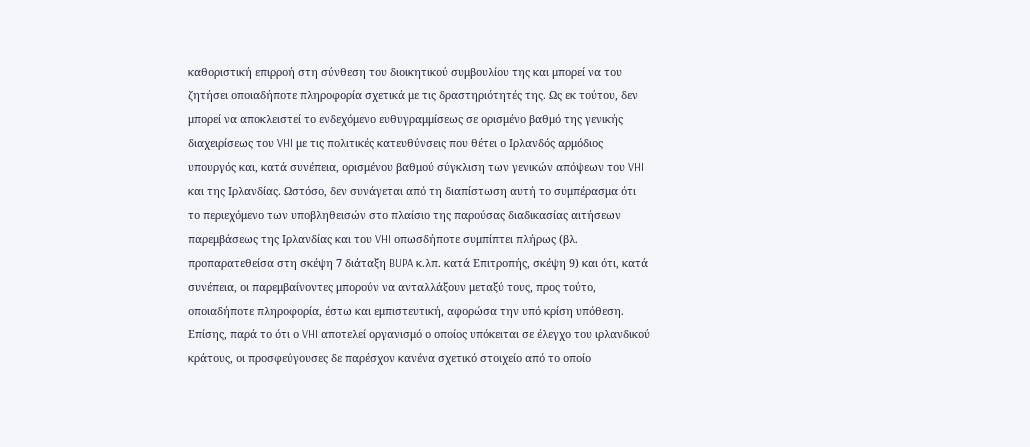καθοριστική επιρροή στη σύνθεση του διοικητικού συμβουλίου της και μπορεί να του ζητήσει οποιαδήποτε πληροφορία σχετικά με τις δραστηριότητές της. Ως εκ τούτου, δεν μπορεί να αποκλειστεί το ενδεχόμενο ευθυγραμμίσεως σε ορισμένο βαθμό της γενικής διαχειρίσεως του VHI με τις πολιτικές κατευθύνσεις που θέτει ο Ιρλανδός αρμόδιος υπουργός και, κατά συνέπεια, ορισμένου βαθμού σύγκλιση των γενικών απόψεων του VHI και της Ιρλανδίας. Ωστόσο, δεν συνάγεται από τη διαπίστωση αυτή το συμπέρασμα ότι το περιεχόμενο των υποβληθεισών στο πλαίσιο της παρούσας διαδικασίας αιτήσεων παρεμβάσεως της Ιρλανδίας και του VHI οπωσδήποτε συμπίπτει πλήρως (βλ. προπαρατεθείσα στη σκέψη 7 διάταξη BUPA κ.λπ. κατά Επιτροπής, σκέψη 9) και ότι, κατά συνέπεια, οι παρεμβαίνοντες μπορούν να ανταλλάξουν μεταξύ τους, προς τούτο, οποιαδήποτε πληροφορία, έστω και εμπιστευτική, αφορώσα την υπό κρίση υπόθεση. Επίσης, παρά το ότι ο VHI αποτελεί οργανισμό ο οποίος υπόκειται σε έλεγχο του ιρλανδικού κράτους, οι προσφεύγουσες δε παρέσχον κανένα σχετικό στοιχείο από το οποίο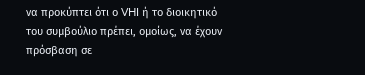να προκύπτει ότι ο VHI ή το διοικητικό του συμβούλιο πρέπει, ομοίως, να έχουν πρόσβαση σε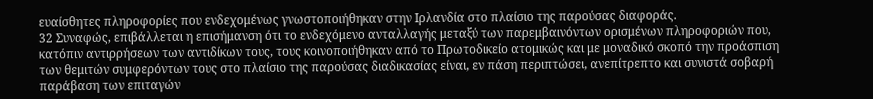ευαίσθητες πληροφορίες που ενδεχομένως γνωστοποιήθηκαν στην Ιρλανδία στο πλαίσιο της παρούσας διαφοράς.
32 Συναφώς, επιβάλλεται η επισήμανση ότι το ενδεχόμενο ανταλλαγής μεταξύ των παρεμβαινόντων ορισμένων πληροφοριών που, κατόπιν αντιρρήσεων των αντιδίκων τους, τους κοινοποιήθηκαν από το Πρωτοδικείο ατομικώς και με μοναδικό σκοπό την προάσπιση των θεμιτών συμφερόντων τους στο πλαίσιο της παρούσας διαδικασίας είναι, εν πάση περιπτώσει, ανεπίτρεπτο και συνιστά σοβαρή παράβαση των επιταγών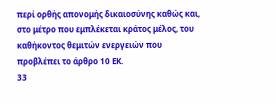περί ορθής απονομής δικαιοσύνης καθώς και, στο μέτρο που εμπλέκεται κράτος μέλος, του καθήκοντος θεμιτών ενεργειών που προβλέπει το άρθρο 10 EΚ.
33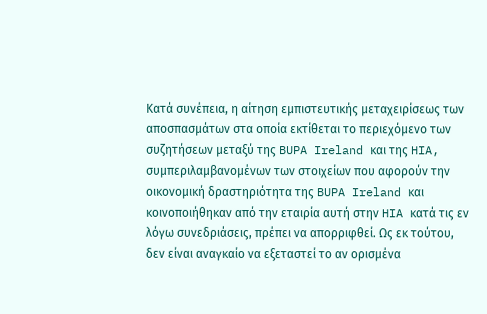Κατά συνέπεια, η αίτηση εμπιστευτικής μεταχειρίσεως των αποσπασμάτων στα οποία εκτίθεται το περιεχόμενο των συζητήσεων μεταξύ της BUPA Ireland και της HIA, συμπεριλαμβανομένων των στοιχείων που αφορούν την οικονομική δραστηριότητα της BUPA Ireland και κοινοποιήθηκαν από την εταιρία αυτή στην HIA κατά τις εν λόγω συνεδριάσεις, πρέπει να απορριφθεί. Ως εκ τούτου, δεν είναι αναγκαίο να εξεταστεί το αν ορισμένα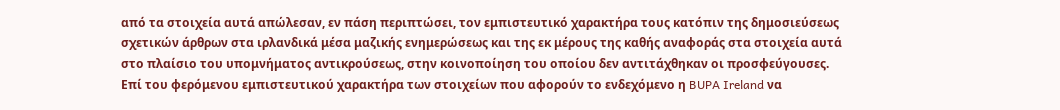από τα στοιχεία αυτά απώλεσαν, εν πάση περιπτώσει, τον εμπιστευτικό χαρακτήρα τους κατόπιν της δημοσιεύσεως σχετικών άρθρων στα ιρλανδικά μέσα μαζικής ενημερώσεως και της εκ μέρους της καθής αναφοράς στα στοιχεία αυτά στο πλαίσιο του υπομνήματος αντικρούσεως, στην κοινοποίηση του οποίου δεν αντιτάχθηκαν οι προσφεύγουσες.
Επί του φερόμενου εμπιστευτικού χαρακτήρα των στοιχείων που αφορούν το ενδεχόμενο η BUPA Ireland να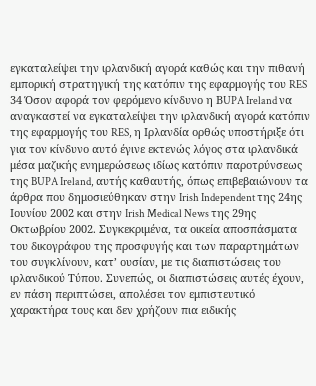εγκαταλείψει την ιρλανδική αγορά καθώς και την πιθανή εμπορική στρατηγική της κατόπιν της εφαρμογής του RES
34 Όσον αφορά τον φερόμενο κίνδυνο η ΒUPA Ireland να αναγκαστεί να εγκαταλείψει την ιρλανδική αγορά κατόπιν της εφαρμογής του RES, η Ιρλανδία ορθώς υποστήριξε ότι για τον κίνδυνο αυτό έγινε εκτενώς λόγος στα ιρλανδικά μέσα μαζικής ενημερώσεως ιδίως κατόπιν παροτρύνσεως της BUPA Ireland, αυτής καθαυτής, όπως επιβεβαιώνουν τα άρθρα που δημοσιεύθηκαν στην Irish Independent της 24ης Ιουνίου 2002 και στην Irish Medical News της 29ης Οκτωβρίου 2002. Συγκεκριμένα, τα οικεία αποσπάσματα του δικογράφου της προσφυγής και των παραρτημάτων του συγκλίνουν, κατ’ ουσίαν, με τις διαπιστώσεις του ιρλανδικού Τύπου. Συνεπώς, οι διαπιστώσεις αυτές έχουν, εν πάση περιπτώσει, απολέσει τον εμπιστευτικό χαρακτήρα τους και δεν χρήζουν πια ειδικής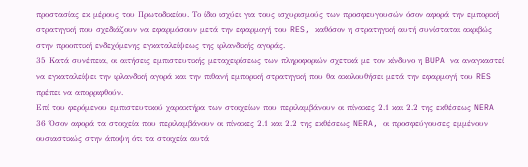προστασίας εκ μέρους του Πρωτοδικείου. Το ίδιο ισχύει για τους ισχυρισμούς των προσφευγουσών όσον αφορά την εμπορική στρατηγική που σχεδιάζουν να εφαρμόσουν μετά την εφαρμογή του RES, καθόσον η στρατηγική αυτή συνίσταται ακριβώς στην προοπτική ενδεχόμενης εγκαταλείψεως της ιρλανδικής αγοράς.
35 Κατά συνέπεια, οι αιτήσεις εμπιστευτικής μεταχειρίσεως των πληροφοριών σχετικά με τον κίνδυνο η BUPA να αναγκαστεί να εγκαταλείψει την ιρλανδική αγορά και την πιθανή εμπορική στρατηγική που θα ακολουθήσει μετά την εφαρμογή του RES πρέπει να απορριφθούν.
Επί του φερόμενου εμπιστευτικού χαρακτήρα των στοιχείων που περιλαμβάνουν οι πίνακες 2.1 και 2.2 της εκθέσεως NERA
36 Όσον αφορά τα στοιχεία που περιλαμβάνουν οι πίνακες 2.1 και 2.2 της εκθέσεως NERA, οι προσφεύγουσες εμμένουν ουσιαστικώς στην άποψη ότι τα στοιχεία αυτά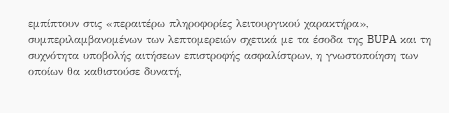εμπίπτουν στις «περαιτέρω πληροφορίες λειτουργικού χαρακτήρα», συμπεριλαμβανομένων των λεπτομερειών σχετικά με τα έσοδα της BUPA και τη συχνότητα υποβολής αιτήσεων επιστροφής ασφαλίστρων, η γνωστοποίηση των οποίων θα καθιστούσε δυνατή,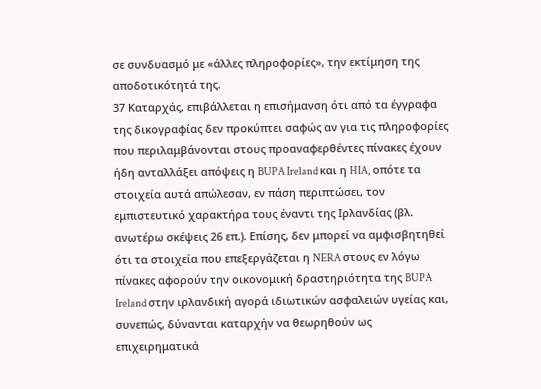σε συνδυασμό με «άλλες πληροφορίες», την εκτίμηση της αποδοτικότητά της.
37 Καταρχάς, επιβάλλεται η επισήμανση ότι από τα έγγραφα της δικογραφίας δεν προκύπτει σαφώς αν για τις πληροφορίες που περιλαμβάνονται στους προαναφερθέντες πίνακες έχουν ήδη ανταλλάξει απόψεις η BUPA Ireland και η HIA, οπότε τα στοιχεία αυτά απώλεσαν, εν πάση περιπτώσει, τον εμπιστευτικό χαρακτήρα τους έναντι της Ιρλανδίας (βλ. ανωτέρω σκέψεις 26 επ.). Επίσης, δεν μπορεί να αμφισβητηθεί ότι τα στοιχεία που επεξεργάζεται η NERA στους εν λόγω πίνακες αφορούν την οικονομική δραστηριότητα της BUPA Ireland στην ιρλανδική αγορά ιδιωτικών ασφαλειών υγείας και, συνεπώς, δύνανται καταρχήν να θεωρηθούν ως επιχειρηματικά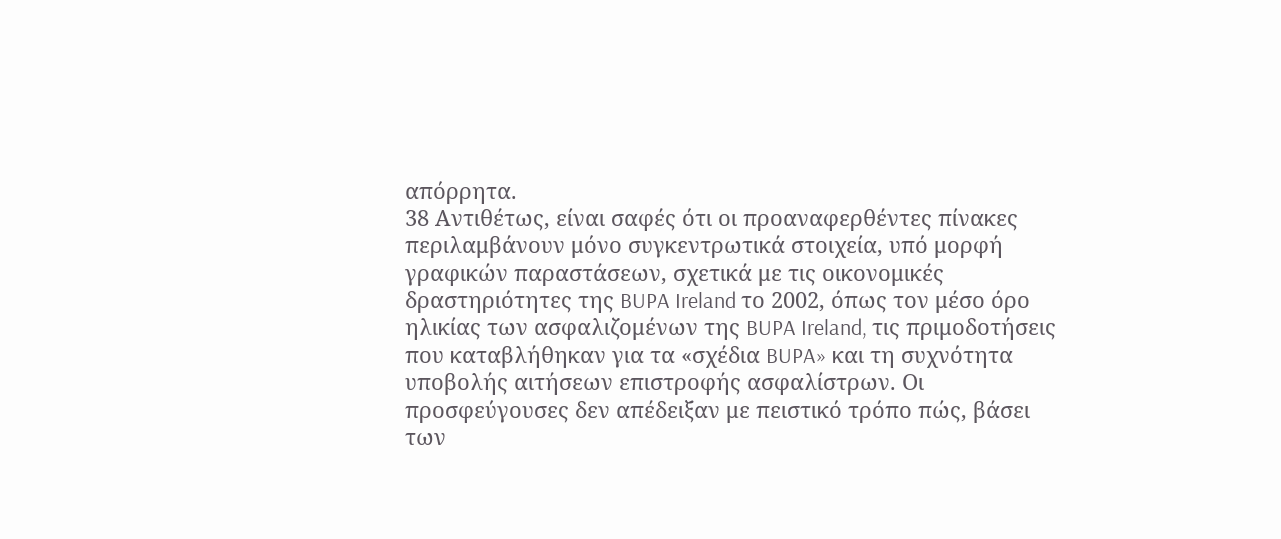απόρρητα.
38 Αντιθέτως, είναι σαφές ότι οι προαναφερθέντες πίνακες περιλαμβάνουν μόνο συγκεντρωτικά στοιχεία, υπό μορφή γραφικών παραστάσεων, σχετικά με τις οικονομικές δραστηριότητες της BUPA Ireland το 2002, όπως τον μέσο όρο ηλικίας των ασφαλιζομένων της BUPA Ireland, τις πριμοδοτήσεις που καταβλήθηκαν για τα «σχέδια BUPA» και τη συχνότητα υποβολής αιτήσεων επιστροφής ασφαλίστρων. Οι προσφεύγουσες δεν απέδειξαν με πειστικό τρόπο πώς, βάσει των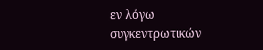εν λόγω συγκεντρωτικών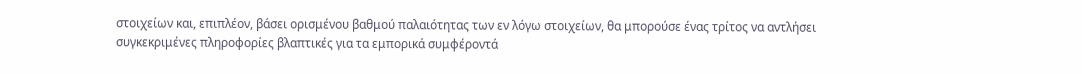στοιχείων και, επιπλέον, βάσει ορισμένου βαθμού παλαιότητας των εν λόγω στοιχείων, θα μπορούσε ένας τρίτος να αντλήσει συγκεκριμένες πληροφορίες βλαπτικές για τα εμπορικά συμφέροντά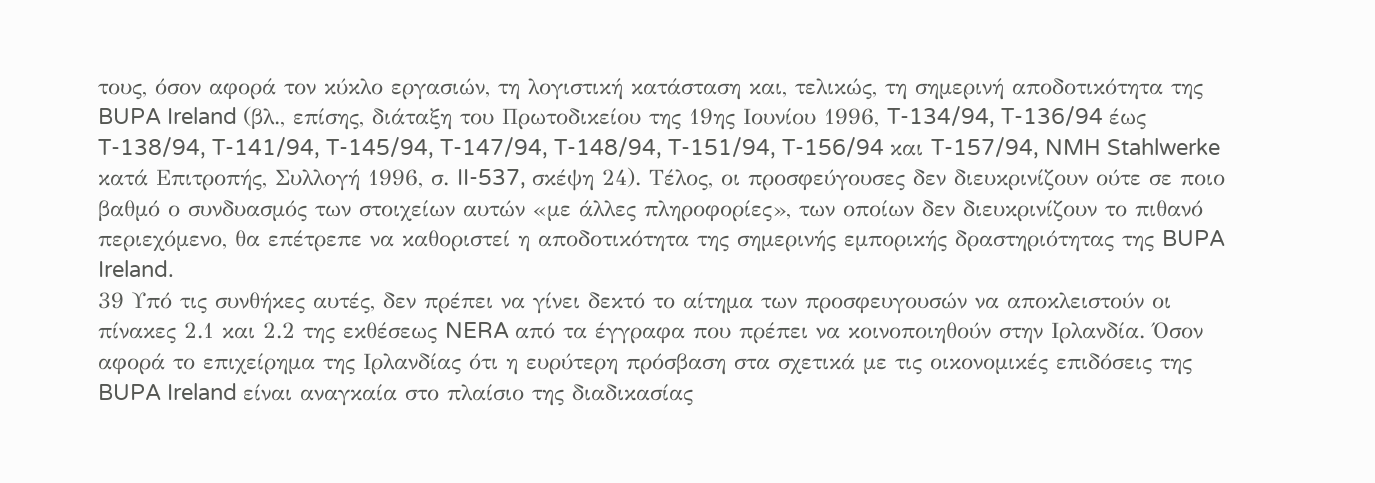τους, όσον αφορά τον κύκλο εργασιών, τη λογιστική κατάσταση και, τελικώς, τη σημερινή αποδοτικότητα της BUPA Ireland (βλ., επίσης, διάταξη του Πρωτοδικείου της 19ης Ιουνίου 1996, T-134/94, T-136/94 έως T-138/94, T-141/94, T-145/94, T-147/94, T-148/94, T-151/94, T-156/94 και T-157/94, NMH Stahlwerke κατά Επιτροπής, Συλλογή 1996, σ. II-537, σκέψη 24). Τέλος, οι προσφεύγουσες δεν διευκρινίζουν ούτε σε ποιο βαθμό ο συνδυασμός των στοιχείων αυτών «με άλλες πληροφορίες», των οποίων δεν διευκρινίζουν το πιθανό περιεχόμενο, θα επέτρεπε να καθοριστεί η αποδοτικότητα της σημερινής εμπορικής δραστηριότητας της BUPA Ireland.
39 Υπό τις συνθήκες αυτές, δεν πρέπει να γίνει δεκτό το αίτημα των προσφευγουσών να αποκλειστούν οι πίνακες 2.1 και 2.2 της εκθέσεως NERA από τα έγγραφα που πρέπει να κοινοποιηθούν στην Ιρλανδία. Όσον αφορά το επιχείρημα της Ιρλανδίας ότι η ευρύτερη πρόσβαση στα σχετικά με τις οικονομικές επιδόσεις της BUPA Ireland είναι αναγκαία στο πλαίσιο της διαδικασίας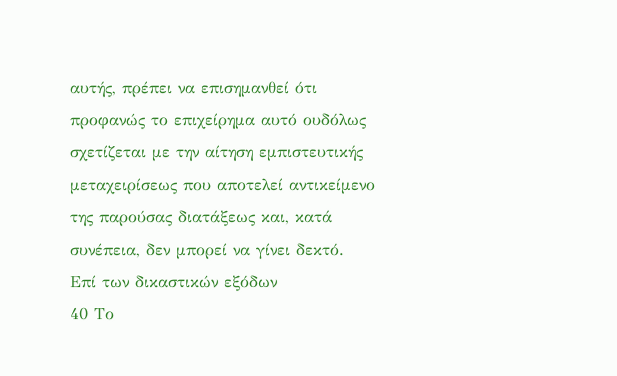αυτής, πρέπει να επισημανθεί ότι προφανώς το επιχείρημα αυτό ουδόλως σχετίζεται με την αίτηση εμπιστευτικής μεταχειρίσεως που αποτελεί αντικείμενο της παρούσας διατάξεως και, κατά συνέπεια, δεν μπορεί να γίνει δεκτό.
Επί των δικαστικών εξόδων
40 Το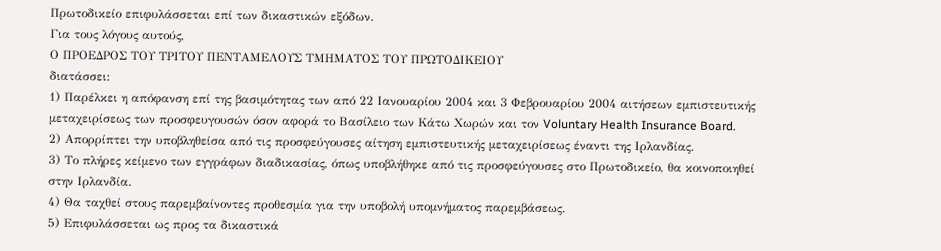Πρωτοδικείο επιφυλάσσεται επί των δικαστικών εξόδων.
Για τους λόγους αυτούς,
Ο ΠΡΟΕΔΡΟΣ ΤΟΥ ΤΡΙΤΟΥ ΠΕΝΤΑΜΕΛΟΥΣ ΤΜΗΜΑΤΟΣ ΤΟΥ ΠΡΩΤΟΔΙΚΕΙΟΥ
διατάσσει:
1) Παρέλκει η απόφανση επί της βασιμότητας των από 22 Ιανουαρίου 2004 και 3 Φεβρουαρίου 2004 αιτήσεων εμπιστευτικής μεταχειρίσεως των προσφευγουσών όσον αφορά το Βασίλειο των Κάτω Χωρών και τον Voluntary Health Insurance Board.
2) Απορρίπτει την υποβληθείσα από τις προσφεύγουσες αίτηση εμπιστευτικής μεταχειρίσεως έναντι της Ιρλανδίας.
3) Το πλήρες κείμενο των εγγράφων διαδικασίας, όπως υποβλήθηκε από τις προσφεύγουσες στο Πρωτοδικείο, θα κοινοποιηθεί στην Ιρλανδία.
4) Θα ταχθεί στους παρεμβαίνοντες προθεσμία για την υποβολή υπομνήματος παρεμβάσεως.
5) Επιφυλάσσεται ως προς τα δικαστικά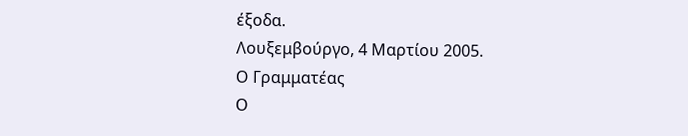έξοδα.
Λουξεμβούργο, 4 Μαρτίου 2005.
Ο Γραμματέας
Ο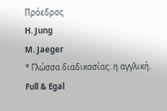Πρόεδρος
H. Jung
M. Jaeger
* Γλώσσα διαδικασίας: η αγγλική.
Full & Egal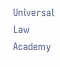Universal Law Academy